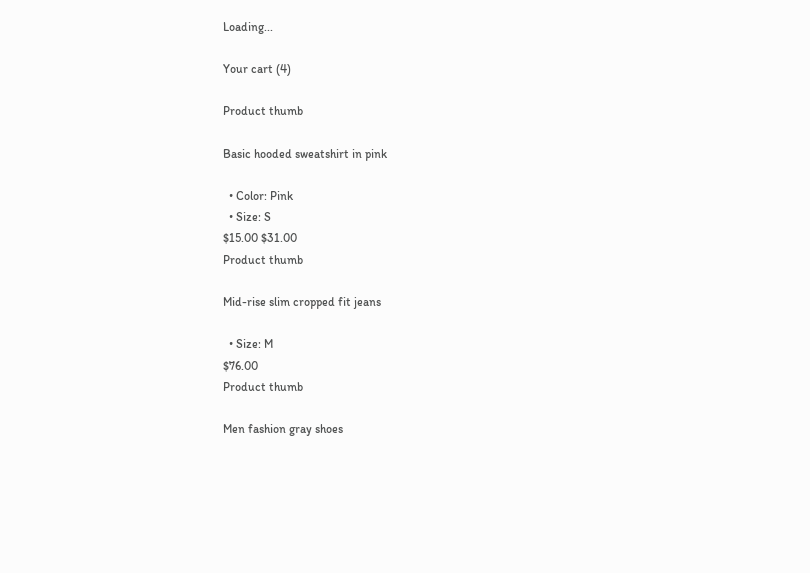Loading...

Your cart (4)

Product thumb

Basic hooded sweatshirt in pink

  • Color: Pink
  • Size: S
$15.00 $31.00
Product thumb

Mid-rise slim cropped fit jeans

  • Size: M
$76.00
Product thumb

Men fashion gray shoes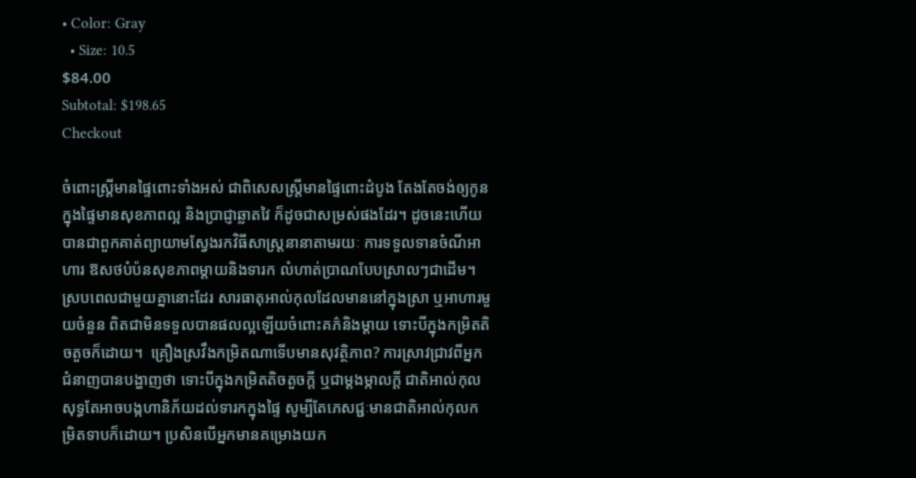• Color: Gray
  • Size: 10.5
$84.00
Subtotal: $198.65
Checkout

ចំពោះស្ត្រីមានផ្ទៃពោះទាំងអស់ ជាពិសេសស្ត្រីមានផ្ទៃពោះដំបូង តែងតែចង់ឲ្យកូនក្នុងផ្ទៃមានសុខភាពល្អ និងប្រាជ្ញាឆ្លាតវៃ ក៏ដូចជាសម្រស់ផងដែរ។ ដូចនេះហើយ បានជាពួកគាត់ព្យាយាមស្វែងរកវិធីសាស្ត្រនានាតាមរយៈ ការទទួលទានចំណីអាហារ ឱសថបំប៉នសុខភាពម្តាយនិងទារក លំហាត់ប្រាណបែបស្រាលៗជាដើម។ ស្របពេលជាមួយគ្នានោះដែរ សារធាតុអាល់កុលដែលមាននៅក្នុងស្រា ឬអាហារមួយចំនួន ពិតជាមិនទទួលបានផលល្អឡើយចំពោះគភ៌និងម្តាយ ទោះបីក្នុងកម្រិតតិចតួចក៏ដោយ។  គ្រឿងស្រវឹងកម្រិតណាទើបមានសុវត្ថិភាព? ការស្រាវជ្រាវពីអ្នកជំនាញបានបង្ហាញថា ទោះបីក្នុងកម្រិតតិចតួចក្តី ឬជាម្តងម្កាលក្តី ជាតិអាល់កុលសុទ្ធតែអាចបង្កហានិភ័យដល់ទារកក្នុងផ្ទៃ សូម្បីតែភេសជ្ជៈមានជាតិអាល់កុលកម្រិតទាបក៏ដោយ។ ប្រសិនបើអ្នកមានគម្រោងយក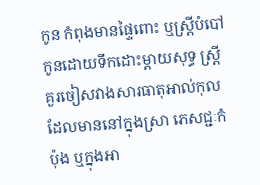កូន កំពុងមានផ្ទៃពោះ ឬស្ត្រីបំបៅកូនដោយទឹកដោះម្តាយសុទ្ធ ស្ត្រីគួរចៀសវាងសារធាតុអាល់កុលដែលមាននៅក្នុងស្រា ភេសជ្ជៈកំប៉ុង ឬក្នុងអា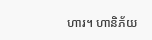ហារ។ ហានិភ័យ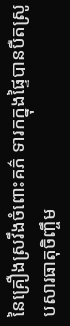នៃគ្រឿងស្រវឹងចំពោះគភ៌ ទារកក្នុងផ្ទៃបានបឺតស្រូបសារធាតុចិញ្ចឹម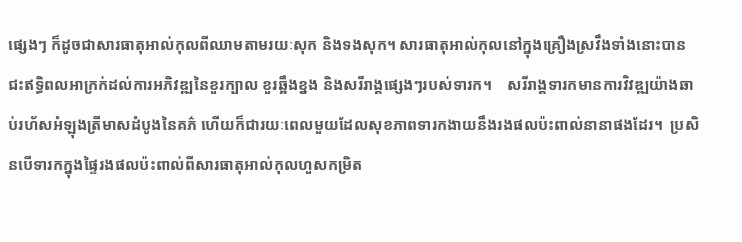ផ្សេងៗ ក៏ដូចជាសារធាតុអាល់កុលពីឈាមតាមរយៈសុក និងទងសុក។ សារធាតុអាល់កុលនៅក្នុងគ្រឿងស្រវឹងទាំងនោះបានជះឥទ្ធិពលអាក្រក់ដល់ការអភិវឌ្ឍនៃខួរក្បាល ខួរឆ្អឹងខ្នង និងសរីរាង្គផ្សេងៗរបស់ទារក។    សរីរាង្គទារកមានការវិវឌ្ឍយ៉ាងឆាប់រហ័សអំឡុងត្រីមាសដំបូងនៃគភ៌ ហើយក៏ជារយៈពេលមួយដែលសុខភាពទារកងាយនឹងរងផលប៉ះពាល់នានាផងដែរ។  ប្រសិនបើទារកក្នុងផ្ទៃរងផលប៉ះពាល់ពីសារធាតុអាល់កុលហួសកម្រិត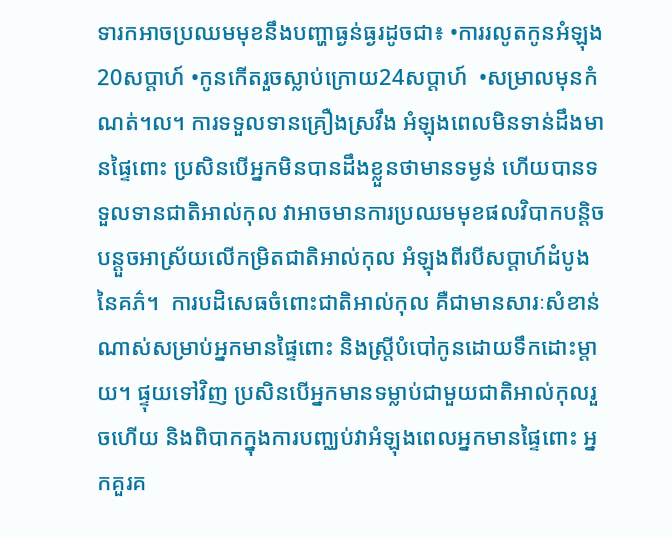ទារកអាចប្រឈមមុខនឹងបញ្ហាធ្ងន់ធ្ងរដូចជា៖ •ការរលូតកូនអំឡុង20សប្តាហ៍ •កូនកើតរួចស្លាប់ក្រោយ24សប្តាហ៍  •សម្រាលមុនកំណត់។ល។ ការទទួលទានគ្រឿងស្រវឹង អំឡុងពេលមិនទាន់ដឹងមានផ្ទៃពោះ ប្រសិនបើអ្នកមិនបានដឹងខ្លួនថាមានទម្ងន់ ហើយបានទទួលទានជាតិអាល់កុល វាអាចមានការប្រឈមមុខផលវិបាកបន្តិចបន្តួចអាស្រ័យលើកម្រិតជាតិអាល់កុល អំឡុងពីរបីសប្តាហ៍ដំបូងនៃគភ៌។  ការបដិសេធចំពោះជាតិអាល់កុល គឺជាមានសារៈសំខាន់ណាស់សម្រាប់អ្នកមានផ្ទៃពោះ និងស្រ្តីបំបៅកូនដោយទឹកដោះម្តាយ។ ផ្ទុយទៅវិញ ប្រសិនបើអ្នកមានទម្លាប់ជាមួយជាតិអាល់កុលរួចហើយ និងពិបាកក្នុងការបញ្ឈប់វាអំឡុងពេលអ្នកមានផ្ទៃពោះ អ្នកគួរគ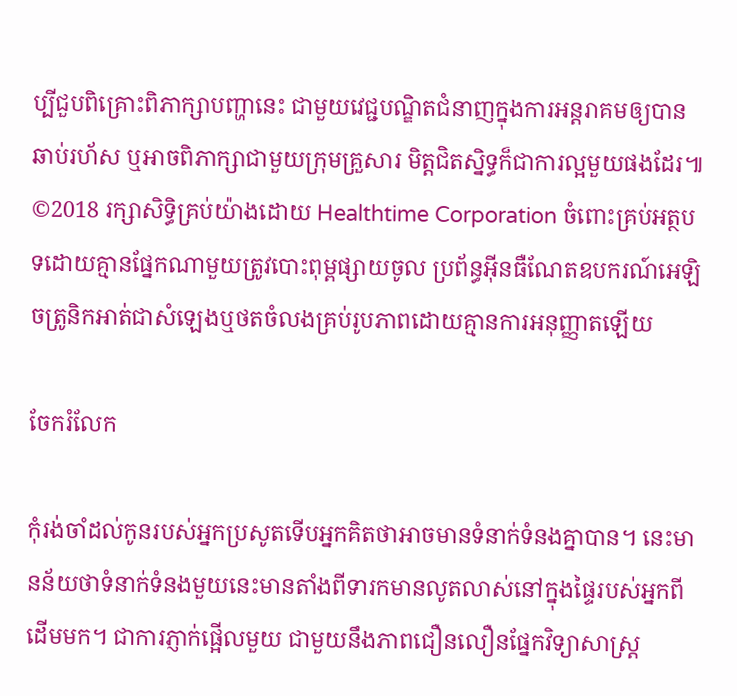ប្បីជួបពិគ្រោះពិភាក្សាបញ្ហានេះ ជាមួយវេជ្ជបណ្ឌិតជំនាញក្នុងការអន្តរាគមឲ្យបានឆាប់រហ័ស ឬអាចពិភាក្សាជាមួយក្រុមគ្រួសារ មិត្តជិតស្និទ្ធក៏ជាការល្អមួយផងដែរ៕ ©2018 រក្សាសិទ្ធិគ្រប់យ៉ាងដោយ Healthtime Corporation ចំពោះគ្រប់អត្ថបទដោយគ្មានផ្នែកណាមួយត្រូវបោះពុម្ពផ្សាយចូល ប្រព័ន្ធអ៊ីនធឺណែតឧបករណ៍អេឡិចត្រូនិកអាត់ជាសំឡេងឬថតចំលងគ្រប់រូបភាពដោយគ្មានការអនុញ្ញាតឡើយ

ចែករំលែក

កុំរង់ចាំដល់កូនរបស់អ្នកប្រសូតទើបអ្នកគិតថាអាចមានទំនាក់ទំនងគ្នាបាន។ នេះមានន័យថាទំនាក់ទំនងមួយនេះមានតាំងពីទារកមានលូតលាស់នៅក្នុងផ្ទៃរបស់អ្នកពីដើមមក។ ជាការភ្ញាក់ផ្អើលមួយ ជាមួយនឹងភាពជឿនលឿនផ្នែកវិទ្យាសាស្ត្រ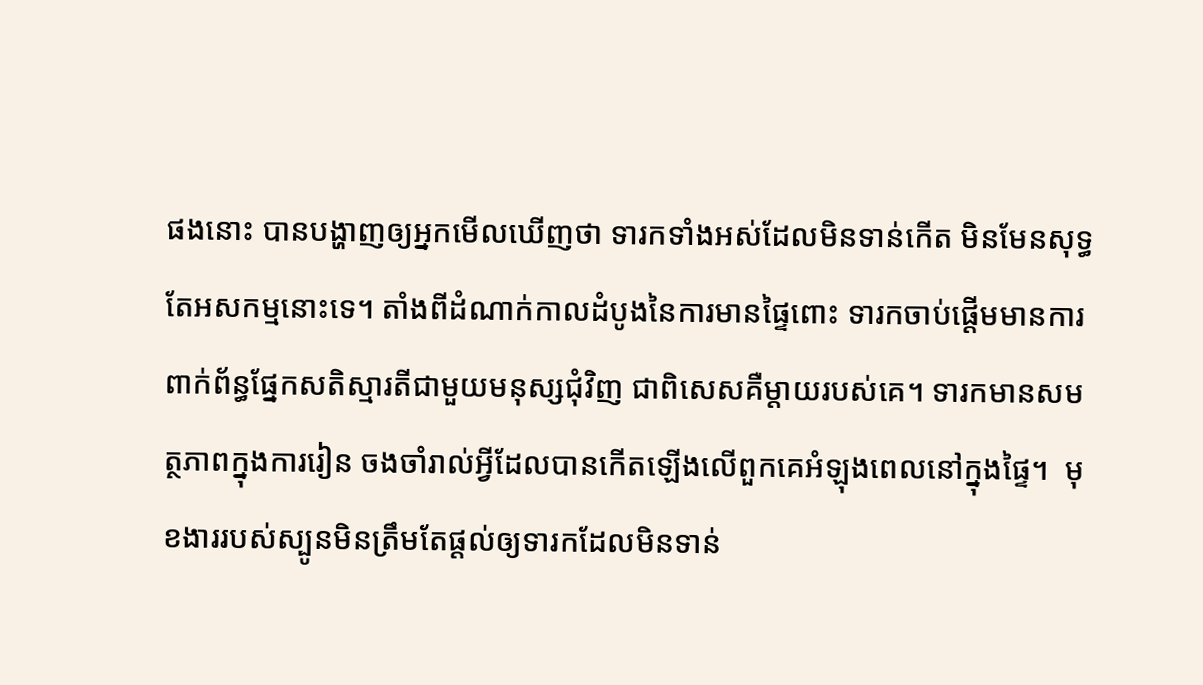ផងនោះ បានបង្ហាញឲ្យអ្នកមើលឃើញថា ទារកទាំងអស់ដែលមិនទាន់កើត មិនមែនសុទ្ធតែអសកម្មនោះទេ។ តាំងពីដំណាក់កាលដំបូងនៃការមានផ្ទៃពោះ ទារកចាប់ផ្តើមមានការពាក់ព័ន្ធផ្នែកសតិស្មារតីជាមួយមនុស្សជុំវិញ ជាពិសេសគឺម្តាយរបស់គេ។ ទារកមានសមត្ថភាពក្នុងការរៀន ចងចាំរាល់អ្វីដែលបានកើតឡើងលើពួកគេអំឡុងពេលនៅក្នុងផ្ទៃ។  មុខងាររបស់ស្បូនមិនត្រឹមតែផ្តល់ឲ្យទារកដែលមិនទាន់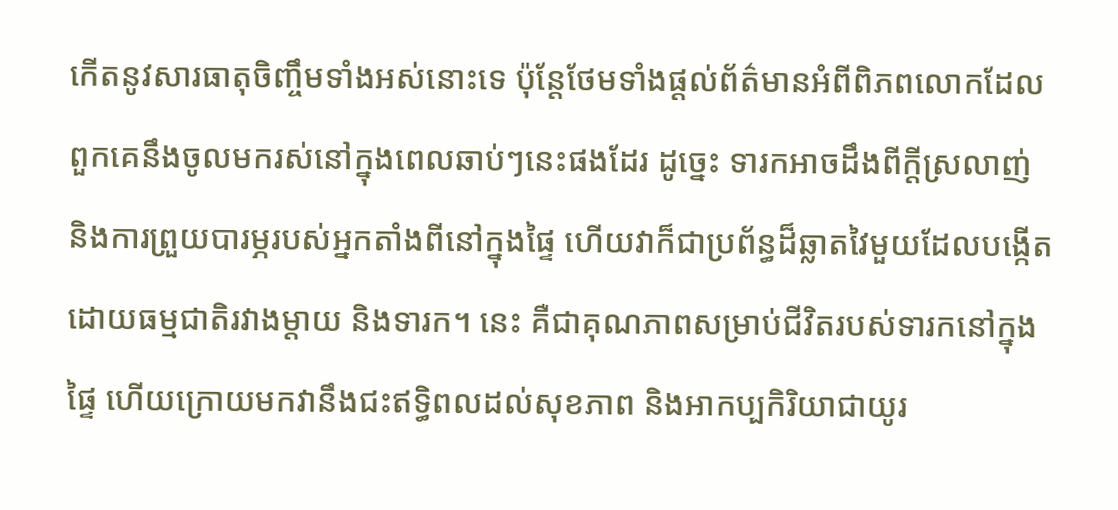កើតនូវសារធាតុចិញ្ចឹមទាំងអស់នោះទេ ប៉ុន្តែថែមទាំងផ្តល់ព័ត៌មានអំពីពិភពលោកដែលពួកគេនឹងចូលមករស់នៅក្នុងពេលឆាប់ៗនេះផងដែរ ដូច្នេះ ទារកអាចដឹងពីក្តីស្រលាញ់ និងការព្រួយបារម្ភរបស់អ្នកតាំងពីនៅក្នុងផ្ទៃ ហើយវាក៏ជាប្រព័ន្ធដ៏ឆ្លាតវៃមួយដែលបង្កើតដោយធម្មជាតិរវាងម្តាយ និងទារក។ នេះ គឺជាគុណភាពសម្រាប់ជីវិតរបស់ទារកនៅក្នុងផ្ទៃ ហើយក្រោយមកវានឹងជះឥទ្ធិពលដល់សុខភាព និងអាកប្បកិរិយាជាយូរ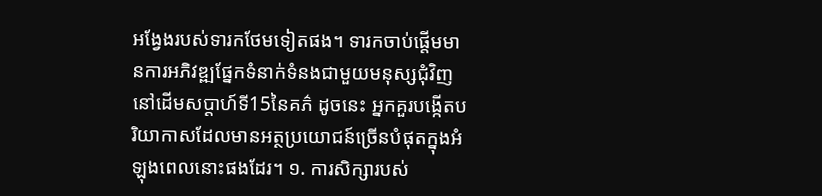អង្វែងរបស់ទារកថែមទៀតផង។ ទារកចាប់ផ្តើមមានការអភិវឌ្ឍផ្នែកទំនាក់ទំនងជាមួយមនុស្សជុំវិញនៅដើមសប្តាហ៍ទី15នៃគភ៌ ដូចនេះ អ្នកគួរបង្កើតបរិយាកាសដែលមានអត្ថប្រយោជន៍ច្រើនបំផុតក្នុងអំឡុងពេលនោះផងដែរ។ ១. ការសិក្សារបស់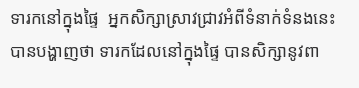ទារកនៅក្នុងផ្ទៃ  អ្នកសិក្សាស្រាវជ្រាវអំពីទំនាក់ទំនងនេះបានបង្ហាញថា ទារកដែលនៅក្នុងផ្ទៃ បានសិក្សានូវពា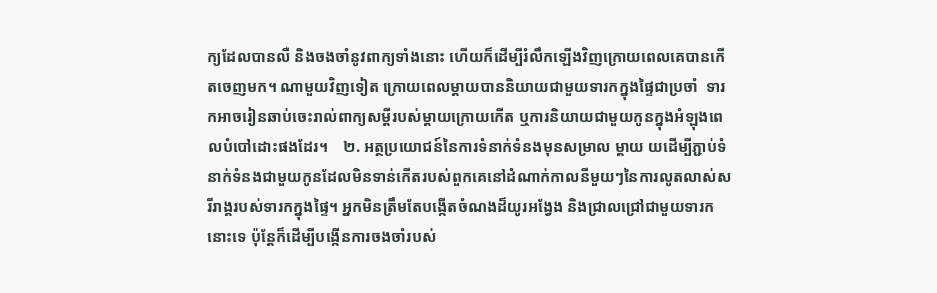ក្យដែលបានលឺ និងចងចាំនូវពាក្យទាំងនោះ ហើយក៏ដើម្បីរំលឹកឡើងវិញក្រោយពេលគេបានកើតចេញមក។ ណាមួយវិញទៀត ក្រោយពេលម្តាយបាននិយាយជាមួយទារកក្នុងផ្ទៃជាប្រចាំ  ទារកអាចរៀនឆាប់ចេះរាល់ពាក្យសម្តីរបស់ម្តាយក្រោយកើត ឬការនិយាយជាមួយកូនក្នុងអំឡុងពេលបំបៅដោះផងដែរ។    ២. អត្ថប្រយោជន៍នៃការទំនាក់ទំនងមុនសម្រាល ម្តាយ យដើម្បីភ្ជាប់ទំនាក់ទំនងជាមួយកូនដែលមិនទាន់កើតរបស់ពួកគេនៅដំណាក់កាលនីមួយៗនៃការលូតលាស់សរីរាង្គរបស់ទារកក្នុងផ្ទៃ។ អ្នកមិនត្រឹមតែបង្កើតចំណងដ៏យូរអង្វែង និងជ្រាលជ្រៅជាមួយទារកនោះទេ ប៉ុន្តែក៏ដើម្បីបង្កើនការចងចាំរបស់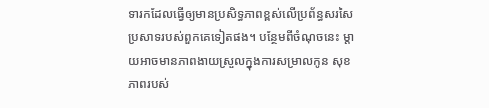ទារកដែលធ្វើឲ្យមានប្រសិទ្ធភាពខ្ពស់លើប្រព័ន្ធសរសៃប្រសាទរបស់ពួកគេទៀតផង។ បន្ថែមពីចំណុចនេះ ម្តាយអាចមានភាពងាយស្រួលក្នុងការសម្រាលកូន សុខភាពរបស់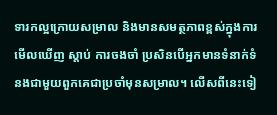ទារកល្អក្រោយសម្រាល និងមានសមត្ថភាពខ្ពស់ក្នុងការមើលឃើញ ស្តាប់ ការចងចាំ ប្រសិនបើអ្នកមានទំនាក់ទំនងជាមួយពួកគេជាប្រចាំមុនសម្រាល។ លើសពីនេះទៀ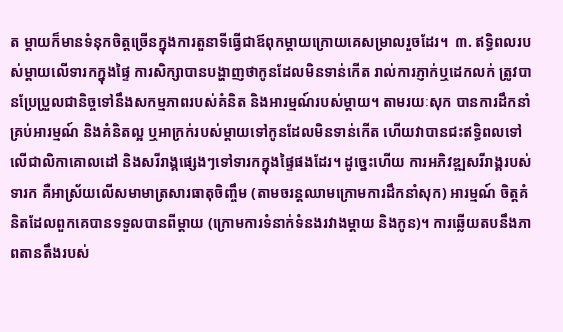ត ម្តាយក៏មានទំនុកចិត្តច្រើនក្នុងការតួនាទីធ្វើជាឪពុកម្តាយក្រោយគេសម្រាលរួចដែរ។  ៣. ឥទ្ធិពលរបស់ម្តាយលើទារកក្នុងផ្ទៃ ការសិក្សាបានបង្ហាញថាកូនដែលមិនទាន់កើត រាល់ការភ្ញាក់ឬដេកលក់ ត្រូវបានប្រែប្រួលជានិច្ចទៅនឹងសកម្មភាពរបស់គំនិត និងអារម្មណ៍របស់ម្តាយ។ តាមរយៈសុក បានការដឹកនាំគ្រប់អារម្មណ៍ និងគំនិតល្អ ឬអាក្រក់របស់ម្តាយទៅកូនដែលមិនទាន់កើត ហើយវាបានជះឥទ្ធិពលទៅលើជាលិកាគោលដៅ និងសរីរាង្គផ្សេងៗទៅទារកក្នុងផ្ទៃផងដែរ។ ដូច្នេះហើយ ការអភិវឌ្ឍសរីរាង្គរបស់ទារក គឺអាស្រ័យលើសមាមាត្រសារធាតុចិញ្ចឹម (តាមចរន្តឈាមក្រោមការដឹកនាំសុក) អារម្មណ៍ ចិត្តគំនិតដែលពួកគេបានទទួលបានពីម្តាយ (ក្រោមការទំនាក់ទំនងរវាងម្តាយ និងកូន)។ ការឆ្លើយតបនឹងភាពតានតឹងរបស់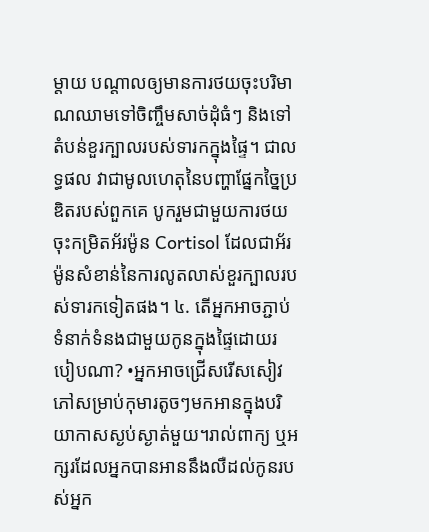ម្តាយ បណ្តាលឲ្យមានការថយចុះបរិមាណឈាមទៅចិញ្ចឹមសាច់ដុំធំៗ និងទៅតំបន់ខួរក្បាលរបស់ទារកក្នុងផ្ទៃ។ ជាលទ្ធផល វាជាមូលហេតុនៃបញ្ហាផ្នែកច្នៃប្រឌិតរបស់ពួកគេ បូករួមជាមួយការថយចុះកម្រិតអ័រម៉ូន Cortisol ដែលជាអ័រម៉ូនសំខាន់នៃការលូតលាស់ខួរក្បាលរបស់ទារកទៀតផង។ ៤. តើអ្នកអាចភ្ជាប់ទំនាក់ទំនងជាមួយកូនក្នុងផ្ទៃដោយរបៀបណា? •អ្នកអាចជ្រើសរើសសៀវភៅសម្រាប់កុមារតូចៗមកអានក្នុងបរិយាកាសស្ងប់ស្ងាត់មួយ។រាល់ពាក្យ ឬអក្សរដែលអ្នកបានអាននឹងលឺដល់កូនរបស់អ្នក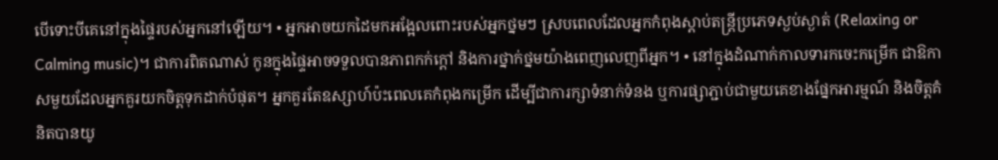បើទោះបីគេនៅក្នុងផ្ទៃរបស់អ្នកនៅឡើយ។ • អ្នកអាចយកដៃមកអង្អែលពោះរបស់អ្នកថ្នមៗ ស្របពេលដែលអ្នកកំពុងស្តាប់តន្រ្តីប្រភេទស្ងប់ស្ងាត់ (Relaxing or Calming music)។ ជាការពិតណាស់ កូនក្នុងផ្ទៃអាចទទួលបានភាពកក់ក្តៅ និងការថ្នាក់ថ្នមយ៉ាងពេញលេញពីអ្នក។ • នៅក្នុងដំណាក់កាលទារកចេះកម្រើក ជាឱកាសមួយដែលអ្នកគួរយកចិត្តទុកដាក់បំផុត។ អ្នកគួរតែឧស្សាហ៍ប៉ះពេលគេកំពុងកម្រើក ដើម្បីជាការក្សាទំនាក់ទំនង ឬការផ្សាភ្ជាប់ជាមួយគេខាងផ្នែកអារម្មណ៍ និងចិត្តគំនិតបានយូ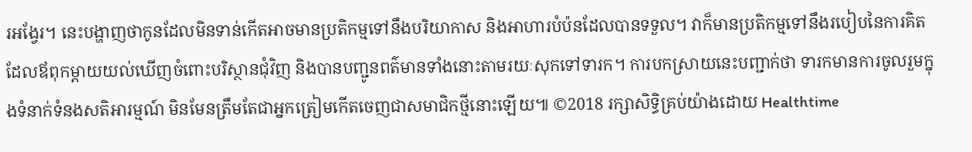រអង្វែរ។ នេះបង្ហាញថាកូនដែលមិនទាន់កើតអាចមានប្រតិកម្មទៅនឹងបរិយាកាស និងអាហារបំប៉នដែលបានទទួល។ វាក៏មានប្រតិកម្មទៅនឹងរបៀបនៃការគិតដែលឪពុកម្តាយយល់ឃើញចំពោះបរិស្ថានជុំវិញ និងបានបញ្ជូនពត៌មានទាំងនោះតាមរយៈសុកទៅទារក។ ការបកស្រាយនេះបញ្ជាក់ថា ទារកមានការចូលរួមក្នុងទំនាក់ទំនងសតិអារម្មណ៍ មិនមែនត្រឹមតែជាអ្នកត្រៀមកើតចេញជាសមាជិកថ្មីនោះឡើយ៕ ©2018 រក្សាសិទ្ធិគ្រប់យ៉ាងដោយ Healthtime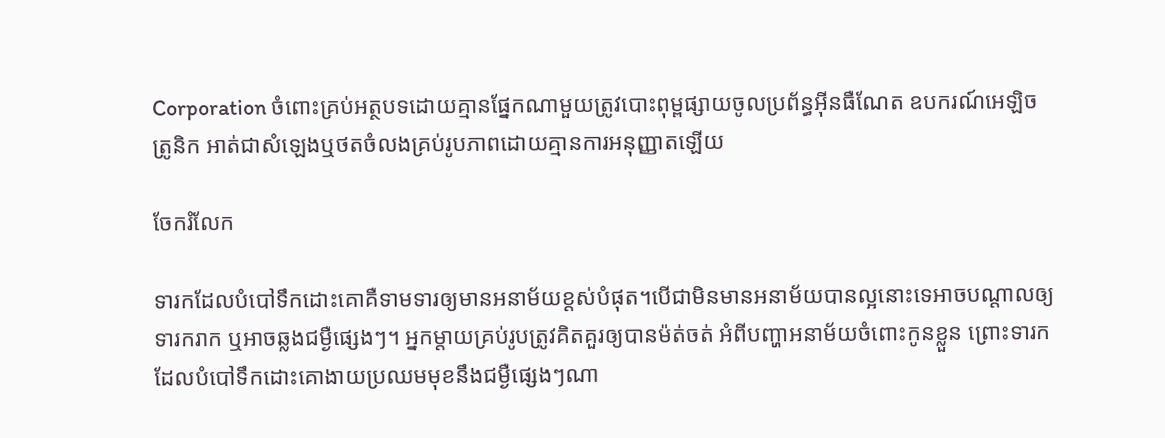Corporation ចំពោះគ្រប់អត្ថបទដោយគ្មានផ្នែកណាមួយត្រូវបោះពុម្ពផ្សាយចូលប្រព័ន្ធអ៊ីនធឺណែត ឧបករណ៍អេឡិចត្រូនិក អាត់ជាសំឡេងឬថតចំលងគ្រប់រូបភាពដោយគ្មានការអនុញ្ញាតឡើយ

ចែករំលែក

ទារកដែលបំបៅទឹកដោះគោគឺទាមទារឲ្យមានអនាម័យខ្ដស់បំផុត។បើជាមិនមានអនាម័យបានល្អនោះទេអាចបណ្តាលឲ្យទារករាក ឬអាចឆ្លងជម្ងឺផ្សេងៗ។ អ្នកម្តាយគ្រប់រូបត្រូវគិតគួរឲ្យបានម៉ត់ចត់ អំពីបញ្ហាអនាម័យចំពោះកូនខ្លួន ព្រោះទារកដែលបំបៅទឹកដោះគោងាយប្រឈមមុខនឹងជម្ងឺផ្សេងៗណា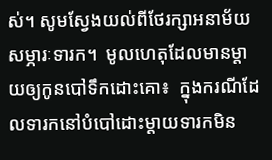ស់។ សូមស្វែងយល់ពីថែរក្សាអនាម័យសម្ភារៈទារក។  មូលហេតុដែលមានម្តាយឲ្យកូនបៅទឹកដោះគោ៖  ក្នុងករណីដែលទារកនៅបំបៅដោះម្តាយទារកមិន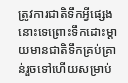ត្រូវការជាតិទឹកអ្វីផ្សេងនោះទេព្រោះទឹកដោះម្តាយមានជាតិទឹកគ្រប់គ្រាន់រួចទៅហើយសម្រាប់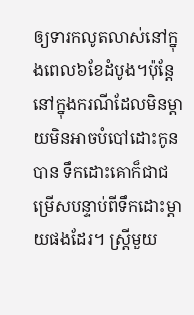ឲ្យទារកលូតលាស់នៅក្នុងពេល៦ខែដំបូង។ប៉ុន្តែនៅក្នុងករណីដែលមិនម្តាយមិនអាចបំបៅដោះកូនបាន ទឹកដោះគោក៏ជាជម្រើសបន្ទាប់ពីទឹកដោះម្តាយផងដែរ។ ស្ត្រីមួយ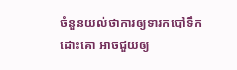ចំនួនយល់ថាការឲ្យទារកបៅទឹកដោះគោ អាចជួយឲ្យ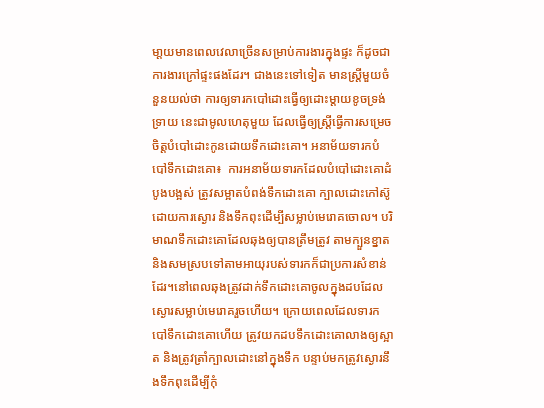មា្តយមានពេលវេលាច្រើនសម្រាប់ការងារក្នុងផ្ទះ ក៏ដូចជាការងារក្រៅផ្ទះផងដែរ។ ជាងនេះទៅទៀត មានស្ត្រីមួយចំនួនយល់ថា ការឲ្យទារកបៅដោះធ្វើឲ្យដោះម្តាយខូចទ្រង់ទ្រាយ នេះជាមូលហេតុមួយ ដែលធ្វើឲ្យស្ត្រីធ្វើការសម្រេចចិត្តបំបៅដោះកូនដោយទឹកដោះគោ។ អនាម័យទារកបំបៅទឹកដោះគោ៖  ការអនាម័យទារកដែលបំបៅដោះគោដំបូងបង្អស់ ត្រូវសម្អាតបំពង់ទឹកដោះគោ ក្បាលដោះកៅស៊ូ ដោយការស្ងោរ និងទឹកពុះដើម្បីសម្លាប់មេរោគចោល។ បរិមាណទឹកដោះគោដែលឆុងឲ្យបានត្រឹមត្រូវ តាមក្បួនខ្នាត និងសមស្របទៅតាមអាយុរបស់ទារកក៏ជាប្រការសំខាន់ដែរ។នៅពេលឆុងត្រូវដាក់ទឹកដោះគោចូលក្នុងដបដែលស្ងោរសម្លាប់មេរោគរួចហើយ។ ក្រោយពេលដែលទារកបៅទឹកដោះគោហើយ ត្រូវយកដបទឹកដោះគោលាងឲ្យស្អាត និងត្រូវត្រាំក្បាលដោះនៅក្នុងទឹក បន្ទាប់មកត្រូវស្ងោរនឹងទឹកពុះដើម្បីកុំ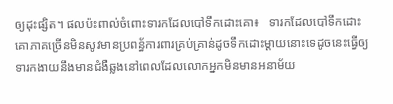ឲ្យដុះផ្សិត។ ផលប៉ះពាល់ចំពោះទារកដែលបៅទឹកដោះគោ៖   ទារកដែលបៅទឹកដោះគោភាគច្រើនមិនសូវមានប្រពន្ធ័ការពារគ្រប់គ្រាន់ដូចទឹកដោះម្តាយនោះទេដូចនេះធ្វើឲ្យទារកងាយនឹងមានជំងឺឆ្លងនៅពេលដែលលោកអ្នកមិនមានអនាម័យ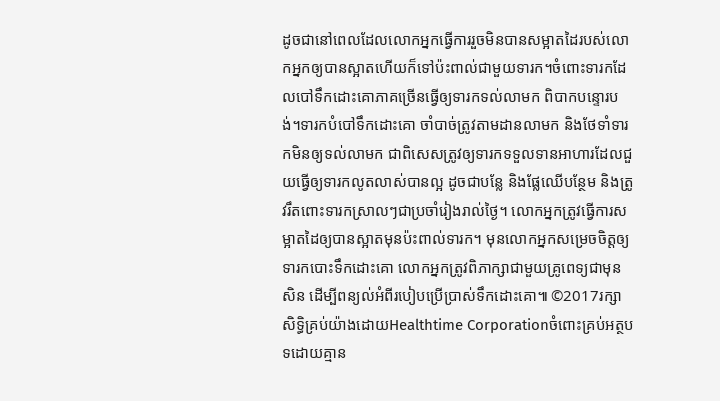ដូចជានៅពេលដែលលោកអ្នកធ្វើការរួចមិនបានសម្អាតដៃរបស់លោកអ្នកឲ្យបានស្អាតហើយក៏ទៅប៉ះពាល់ជាមួយទារក។ចំពោះទារកដែលបៅទឹកដោះគោភាគច្រើនធ្វើឲ្យទារកទល់លាមក ពិបាកបន្ទោរបង់។ទារកបំបៅទឹកដោះគោ ចាំបាច់ត្រូវតាមដានលាមក និងថែទាំទារកមិនឲ្យទល់លាមក ជាពិសេសត្រូវឲ្យទារកទទួលទានអាហារដែលជួយធ្វើឲ្យទារកលូតលាស់បានល្អ ដូចជាបន្លែ និងផ្លែឈើបន្ថែម និងត្រូវរឹតពោះទារកស្រាលៗជាប្រចាំរៀងរាល់ថ្ងៃ។ លោកអ្នកត្រូវធ្វើការសម្អាតដៃឲ្យបានស្អាតមុនប៉ះពាល់ទារក។ មុនលោកអ្នកសម្រេចចិត្តឲ្យទារកបោះទឹកដោះគោ លោកអ្នកត្រូវពិភាក្សាជាមួយគ្រូពេទ្យជាមុនសិន ដើម្បីពន្យល់អំពីរបៀបប្រើប្រាស់ទឹកដោះគោ៕ ©2017រក្សាសិទ្ធិគ្រប់យ៉ាងដោយHealthtime Corporationចំពោះគ្រប់អត្ថបទដោយគ្មាន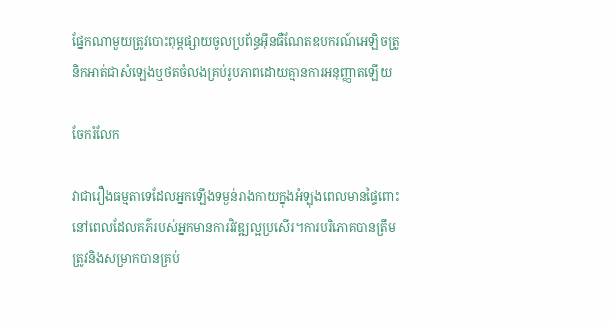ផ្នែកណាមួយត្រូវបោះពុម្ពផ្សាយចូលប្រព័ន្ធអ៊ីនធឺណែតឧបករណ៍អេឡិចត្រូនិកអាត់ជាសំឡេងឬថតចំលងគ្រប់រូបភាពដោយគ្មានការអនុញ្ញាតឡើយ

ចែករំលែក

វាជារឿងធម្មតាទេដែលអ្នកឡើងទម្ងន់រាងកាយក្នុងអំឡុងពេលមានផ្ទៃពោះនៅពេលដែលគភ៌របស់អ្នកមានការវិវឌ្ឍល្អប្រសើរ។ការបរិភោគបានត្រឹមត្រូវនិងសម្រាកបានគ្រប់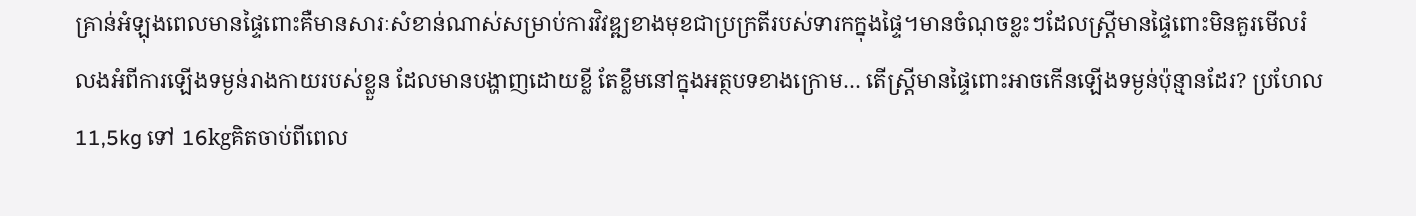គ្រាន់អំឡុងពេលមានផ្ទៃពោះគឺមានសារៈសំខាន់ណាស់សម្រាប់ការវិវឌ្ឍខាងមុខជាប្រក្រតីរបស់ទារកក្នុងផ្ទៃ។មានចំណុចខ្លះៗដែលស្រ្តីមានផ្ទៃពោះមិនគួរមើលរំលងអំពីការឡើងទម្ងន់រាងកាយរបស់ខ្លួន ដែលមានបង្ហាញដោយខ្លី តែខ្លឹមនៅក្នុងអត្ថបទខាងក្រោម… តើស្ត្រីមានផ្ទៃពោះអាចកើនឡើងទម្ងន់ប៉ុន្មានដែរ? ប្រហែល 11,5kg ទៅ 16kgគិតចាប់ពីពេល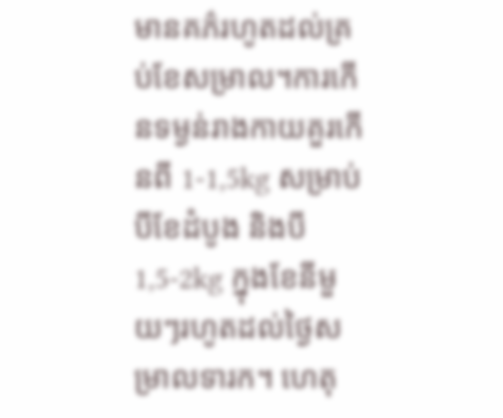មានគភ៌រហូតដល់គ្រប់ខែសម្រាល។ការកើនទម្ងន់រាងកាយគួរកើនពី 1-1,5kg សម្រាប់បីខែដំបូង និងបី 1,5-2kg ក្នុងខែនីមួយៗរហូតដល់ថ្ងៃសម្រាលទារក។ ហេតុ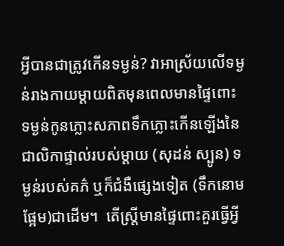អ្វីបានជាត្រូវកើនទម្ងន់? វាអាស្រ័យលើទម្ងន់រាងកាយម្តាយពិតមុនពេលមានផ្ទៃពោះ ទម្ងន់កូនភ្លោះសភាពទឹកភ្លោះកើនឡើងនៃជាលិកាផ្ទាល់របស់ម្តាយ (សុដន់ ស្បូន) ទម្ងន់របស់គភ៌ ឬក៏ជំងឺផ្សេងទៀត (ទឹកនោមផ្អែម)ជាដើម។  តើស្រ្តីមានផ្ទៃពោះគួរធ្វើអ្វី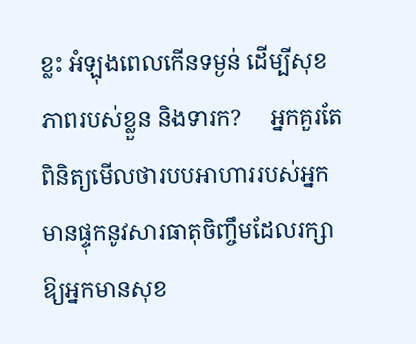ខ្លះ អំឡុងពេលកើនទម្ងន់ ដើម្បីសុខភាពរបស់ខ្លួន និងទារក?     អ្នកគួរតែពិនិត្យមើលថារបបអាហាររបស់អ្នកមានផ្ទុកនូវសារធាតុចិញ្ចឹមដែលរក្សាឱ្យអ្នកមានសុខ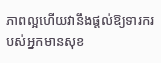ភាពល្អហើយវានឹងផ្តល់ឱ្យទារករបស់អ្នកមានសុខ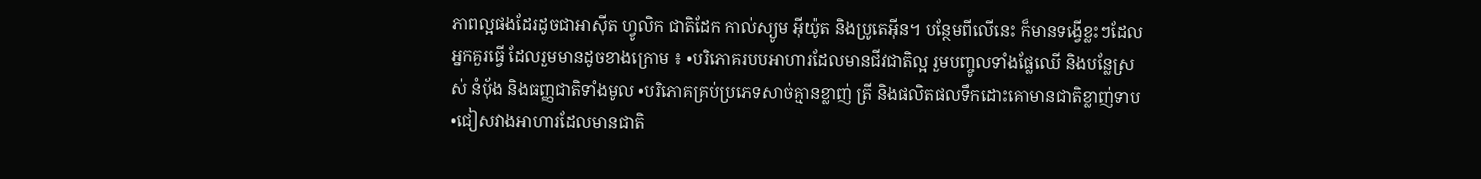ភាពល្អផងដែរដូចជាអាស៊ីត ហ្វូលិក ជាតិដែក កាល់ស្យូម អ៊ីយ៉ូត និងប្រូតេអ៊ីន។ បន្ថែមពីលើនេះ ក៏មានទង្វើខ្លះៗដែលអ្នកគួរធ្វើ ដែលរួមមានដូចខាងក្រោម ៖ •បរិភោគរបបអាហារដែលមានជីវជាតិល្អ រួមបញ្ចូលទាំងផ្លែឈើ និងបន្លែស្រស់ នំប៉័ង និងធញ្ញជាតិទាំងមូល •បរិភោគគ្រប់ប្រភេទសាច់គ្មានខ្លាញ់ ត្រី និងផលិតផលទឹកដោះគោមានជាតិខ្លាញ់ទាប  •ជៀសវាងអាហារដែលមានជាតិ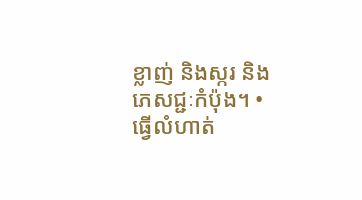ខ្លាញ់ និងស្ករ និងភេសជ្ជៈកំប៉ុង។ •ធ្វើលំហាត់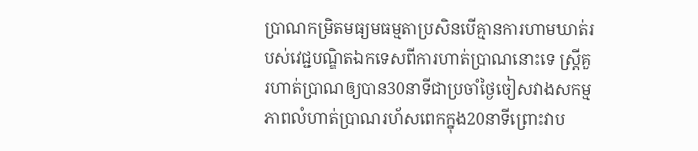ប្រាណកម្រិតមធ្យមធម្មតាប្រសិនបើគ្មានការហាមឃាត់របស់វេជ្ជបណ្ឌិតឯកទេសពីការហាត់ប្រាណនោះទេ ស្ត្រីគួរហាត់ប្រាណឲ្យបាន30នាទីជាប្រចាំថ្ងៃចៀសវាងសកម្មភាពលំហាត់ប្រាណរហ័សពេកក្នុង20នាទីព្រោះវាប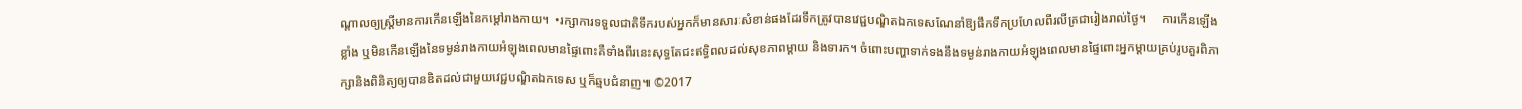ណ្តាលឲ្យស្ត្រីមានការកើនឡើងនៃកម្តៅរាងកាយ។  •រក្សាការទទួលជាតិទឹករបស់អ្នកក៏មានសារៈសំខាន់ផងដែរទឹកត្រូវបានវេជ្ជបណ្ឌិតឯកទេសណែនាំឱ្យផឹកទឹកប្រហែលពីរលីត្រជារៀងរាល់ថ្ងៃ។     ការកើនឡើងខ្លាំង ឬមិនកើនឡើងនៃទម្ងន់រាងកាយអំឡុងពេលមានផ្ទៃពោះគឺទាំងពីរនេះសុទ្ធតែជះឥទ្ធិពលដល់សុខភាពម្តាយ និងទារក។ ចំពោះបញ្ហាទាក់ទងនឹងទម្ងន់រាងកាយអំឡុងពេលមានផ្ទៃពោះអ្នកម្តាយគ្រប់រូបគួរពិភាក្សានិងពិនិត្យឲ្យបានឌិតដល់ជាមួយវេជ្ជបណ្ឌិតឯកទេស ឬក៏ឆ្មបជំនាញ៕ ©2017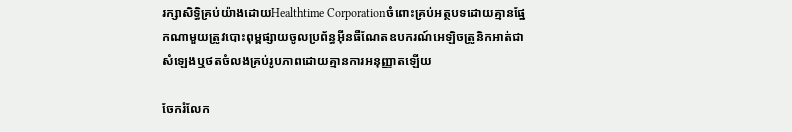រក្សាសិទ្ធិគ្រប់យ៉ាងដោយHealthtime Corporationចំពោះគ្រប់អត្ថបទដោយគ្មានផ្នែកណាមួយត្រូវបោះពុម្ពផ្សាយចូលប្រព័ន្ធអ៊ីនធឺណែតឧបករណ៍អេឡិចត្រូនិកអាត់ជាសំឡេងឬថតចំលងគ្រប់រូបភាពដោយគ្មានការអនុញ្ញាតឡើយ

ចែករំលែក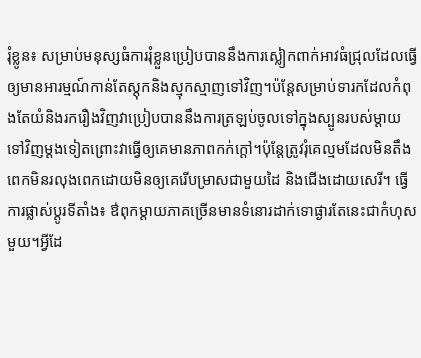រុំខ្លូន៖ សម្រាប់មនុស្សធំការរុំខ្លួនប្រៀបបាននឹងការស្លៀកពាក់អាវធំជ្រុលដែលធ្វើឲ្យមានអារម្មណ៍កាន់តែស្តុកនិងស្មុកស្មាញទៅវិញ។ប៉ន្តែសម្រាប់ទារកដែលកំពុងតែយំនិងរករឿងវិញវាប្រៀបបាននឹងការត្រឡប់ចូលទៅក្នុងស្បូនរបស់ម្ដាយទៅវិញម្ដងទៀតព្រោះវាធ្វើឲ្យគេមានភាពកក់ក្ដៅ។ប៉ុន្តែត្រូវរុំគេល្មមដែលមិនតឹងពេកមិនរលុងពេកដោយមិនឲ្យគេរើបម្រាសជាមួយដៃ និងជើងដោយសេរី។ ធ្វើការផ្លាស់ប្ដូរទីតាំង៖ ឳពុកម្ដាយភាគច្រើនមានទំនោរដាក់ទោផ្ងារតែនេះជាកំហុសមួយ។អ្វីដែ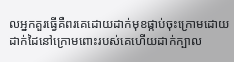លអ្នកគួរធ្វើគឺពរគេដោយដាក់មុខផ្កាប់ចុះក្រោមដោយដាក់ដៃនៅក្រោមពោះរបស់គេហើយដាក់ក្បាល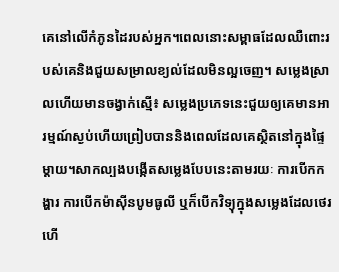គេនៅលើកំភូនដៃរបស់អ្នក។ពេលនោះសម្ពាធដែលឈឺពោះរបស់គេនិងជួយសម្រាលខ្យល់ដែលមិនល្អចេញ។ សម្លេងស្រាលហើយមានចង្វាក់ស្មើ៖ សម្លេងប្រភេទនេះជួយឲ្យគេមានអារម្មណ៍ស្ងប់ហើយព្រៀបបាននិងពេលដែលគេស្ថិតនៅក្នុងផ្ទៃម្ដាយ។សាកល្បងបង្កើតសម្លេងបែបនេះតាមរយៈ ការបើកកង្ហារ ការបើកម៉ាស៊ីនបូមធូលី ឬក៏បើកវិទ្យុក្នុងសម្លេងដែលថេរ ហើ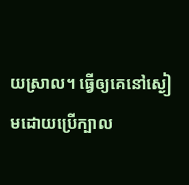យស្រាល។ ធ្វើឲ្យគេនៅស្ងៀមដោយប្រើក្បាល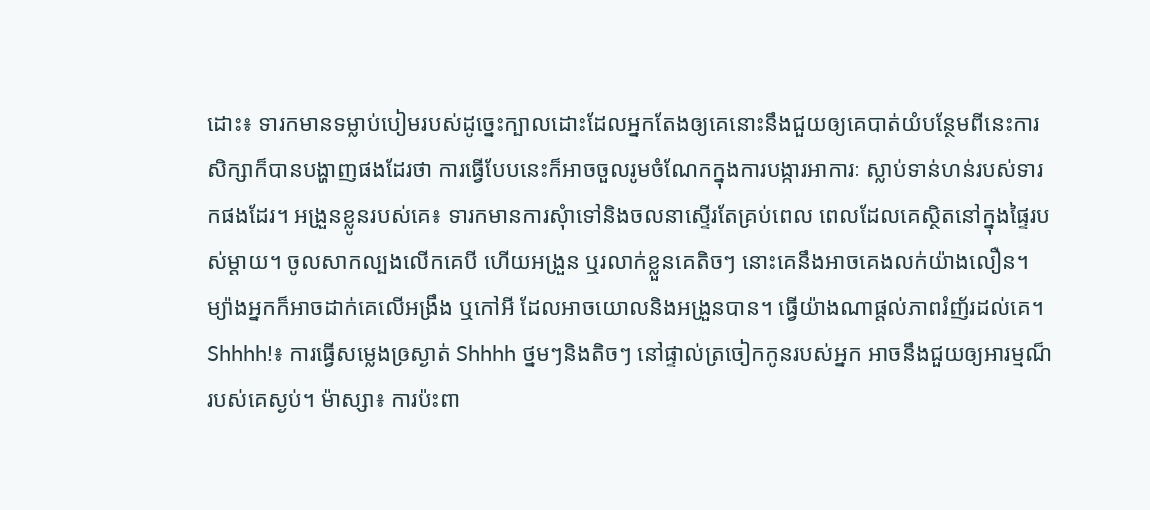ដោះ៖ ទារកមានទម្លាប់បៀមរបស់ដូច្នេះក្បាលដោះដែលអ្នកតែងឲ្យគេនោះនឹងជួយឲ្យគេបាត់យំបន្ថែមពីនេះការសិក្សាក៏បានបង្ហាញផងដែរថា ការធ្វើបែបនេះក៏អាចចួលរូមចំណែកក្នុងការបង្ការអាការៈ ស្លាប់ទាន់ហន់របស់ទារកផងដែរ។ អង្រួនខ្លូនរបស់គេ៖ ទារកមានការសុំាទៅនិងចលនាស្ទើរតែគ្រប់ពេល ពេលដែលគេស្ថិតនៅក្នុងផ្ទៃរបស់ម្ដាយ។ ចូលសាកល្បងលើកគេបី ហើយអង្រួន ឬរលាក់ខ្លួនគេតិចៗ នោះគេនឹងអាចគេងលក់យ៉ាងលឿន។ ម្យ៉ាងអ្នកក៏អាចដាក់គេលើអង្រឹង ឬកៅអី ដែលអាចយោលនិងអង្រួនបាន។ ធ្វើយ៉ាងណាផ្ដល់ភាពរំញ័រដល់គេ។ Shhhh!៖ ការធ្វើសម្លេងឲ្រស្ងាត់ Shhhh ថ្នមៗនិងតិចៗ នៅផ្ទាល់ត្រចៀកកូនរបស់អ្នក អាចនឹងជួយឲ្យអារម្មណ៏របស់គេស្ងប់។ ម៉ាស្សា៖ ការប៉ះពា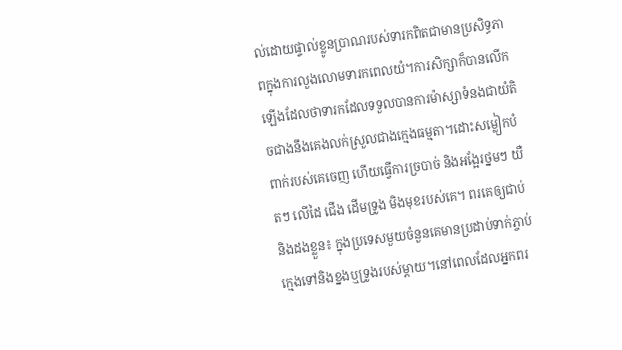ល់ដោយផ្ទាល់ខ្លូនប្រាណរបស់ទារកពិតជាមានប្រសិទ្ធភាពក្នុងការលួងលោមទារកពេលយំ។ការសិក្សាក៏បានលើកឡើងដែលថាទារកដែលទទួលបានការម៉ាស្សាទំនងជាយំតិចជាងនឹងគេងលក់ស្រួលជាងក្មេងធម្មតា។ដោះសម្លៀកបំពាក់របស់គេចេញ ហើយធ្វើការច្របាច់ និងអង្អែរថ្នមៗ យឺតៗ លើដៃ ជើង ដើមទ្រូង មិងមុខរបស់គេ។ ពរគេឲ្យជាប់និងដងខ្លួន៖ ក្នុងប្រទេសមួយចំនួនគេមានប្រដាប់ទាក់ភ្ចាប់ក្មេងទៅនិងខ្នងឬទ្រូងរបស់ម្ដាយ។នៅពេលដែលអ្នកពរ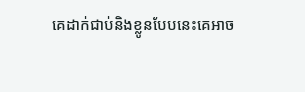គេដាក់ជាប់និងខ្លូនបែបនេះគេអាច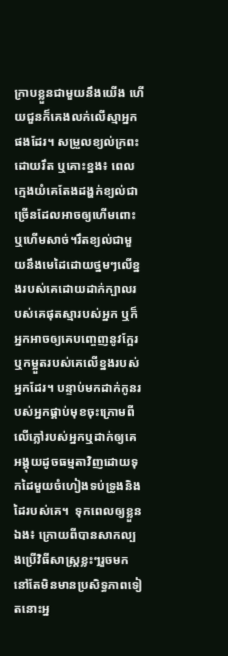ក្រាបខ្លួនជាមួយនឹងយើង ហើយជួនក៏គេងលក់លើស្មាអ្នកផងដែរ។ សម្រួលខ្យល់ក្រពះដោយរឹត ឬគោះខ្នង៖ ពេលក្មេងយំគេតែងដង្ហក់ខ្យល់ជាច្រើនដែលអាចឲ្យហើមពោះឬហើមសាច់។រឹតខ្យល់ជាមួយនឹងមេដៃដោយថ្នមៗលើខ្នងរបស់គេដោយដាក់ក្បាលរបស់គេផុតស្មារបស់អ្នក ឬក៏អ្នកអាចឲ្យគេបញ្ចេញនូវក្អែរ ឬកម្អួតរបស់គេលើខ្នងរបស់អ្នកដែរ។ បន្ទាប់មកដាក់កូនរបស់អ្នកផ្គាប់មុខចុះក្រោមពីលើភ្លៅរបស់អ្នកឬដាក់ឲ្យគេអង្គុយដូចធម្មតាវិញដោយទុកដៃមួយចំហៀងទប់ទ្រូងនិងដៃរបស់គេ។  ទុកពេលឲ្យខ្លួនឯង៖ ក្រោយពីបានសាកល្បងប្រើវិធីសាស្ត្រខ្លះៗរួចមកនៅតែមិនមានប្រសិទ្ធភាពទៀតនោះអ្ន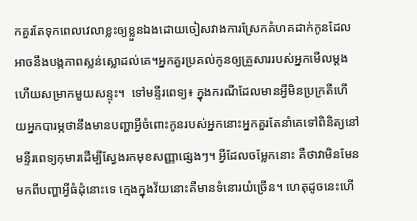កគួរតែទុកពេលវេលាខ្លះឲ្យខ្លួនឯងដោយចៀសវាងការស្រែកគំហគដាក់កូនដែលអាចនឹងបង្កភាពស្លន់ស្លោដល់គេ។អ្នកគួរប្រគល់កូនឲ្យគ្រួសាររបស់អ្នកមើលម្ដង ហើយសម្រាកមួយសន្ទុះ។  ទៅមន្ទីរពេទ្យ៖ ក្នុងករណីដែលមានអ្វីមិនប្រក្រតីហើយអ្នកបារម្ភថានឹងមានបញ្ហាអ្វីចំពោះកូនរបស់អ្នកនោះអ្នកគួរតែនាំគេទៅពិនិត្យនៅមន្ទីរពេទ្យកុមារដើម្បីស្វែងរកមុខសញ្ញាផ្សេងៗ។ អ្វីដែលចម្លែកនោះ គឺថាវាមិនមែនមកពីបញ្ហាអ្វីធំដុំនោះទេ ក្មេងក្នុងវ័យនោះគឺមានទំនោរយំច្រើន។ ហេតុដូចនេះហើ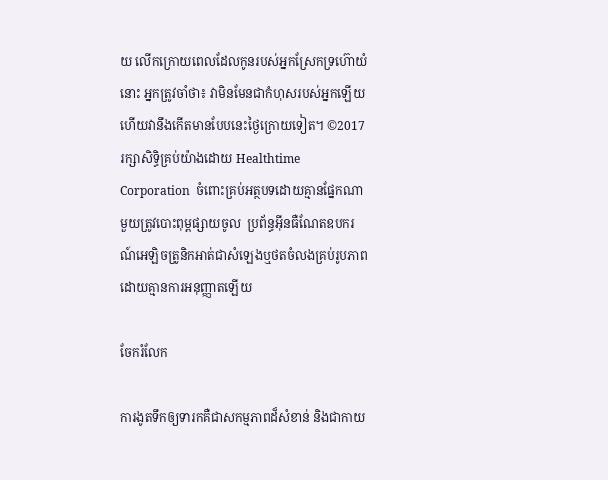យ លើកក្រោយពេលដែលកូនរបស់អ្នកស្រែកទ្រហ៊ោយំនោះ អ្នកត្រូវចាំថា៖ វាមិនមែនជាកំហុសរបស់អ្នកឡើយ ហើយវានឹងកើតមានបែបនេះថ្ងៃក្រោយទៀត។ ©2017 រក្សាសិទ្ធិគ្រប់យ៉ាងដោយ Healthtime Corporation  ចំពោះគ្រប់អត្ថបទដោយគ្មានផ្នែកណាមួយត្រូវបោះពុម្ពផ្សាយចូល  ប្រព័ន្ធអ៊ីនធឺណែតឧបករណ៍អេឡិចត្រូនិកអាត់ជាសំឡេងឬថតចំលងគ្រប់រូបភាពដោយគ្មានការអនុញ្ញាតឡើយ

ចែករំលែក

ការងូតទឹកឲ្យទារកគឺជាសកម្មភាពដ៏សំខាន់ និងជាកាយ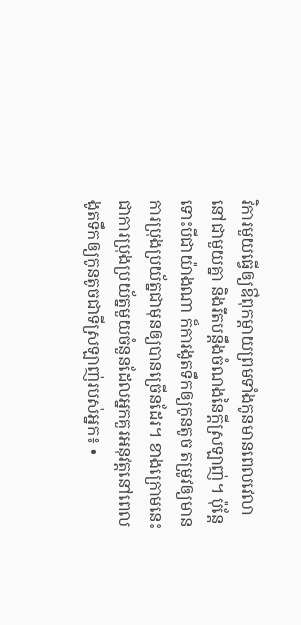វិការមួយធ្វើឲ្យឳពុកម្តាយព្រមទាំងកូនមានពេលវេលានៅជាមួយគ្នា និងរឹតបន្តឹងចំណងនៃក្តីស្រឡាញ់។ ប៉ុន្តែទោះបីជាយ៉ាងណា ក៏ការងូតទឹកឲ្យកូនតូច តម្រូវឲ្យមានការប្រុងប្រយ័ត្នជាមុនឲ្យបានច្រើនដែរ។ ខាងក្រោមនេះជាការប្រុងប្រយ័ត្នមួយចំនួនដែលអ្នកគួរអនុវត្តនៅពេលងូតទឹកឲ្យកូនតូចជាទីស្រឡាញ់របស់អ្នក៖ •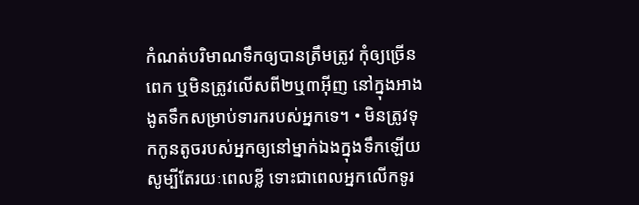កំណត់បរិមាណទឹកឲ្យបានត្រឹមត្រូវ កុំឲ្យច្រើនពេក ឬមិនត្រូវលើសពី២ឬ៣អ៊ីញ នៅក្នុងអាងងូតទឹកសម្រាប់ទារករបស់អ្នកទេ។ • មិនត្រូវទុកកូនតូចរបស់អ្នកឲ្យនៅម្នាក់ឯងក្នុងទឹកឡើយ សូម្បីតែរយៈពេលខ្លី ទោះជាពេលអ្នកលើកទូរ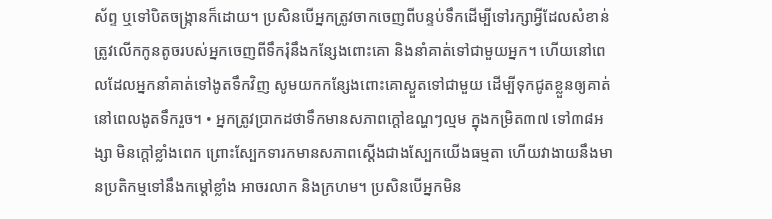ស័ព្ទ ឬទៅបិតចង្ក្រានក៏ដោយ។ ប្រសិនបើអ្នកត្រូវចាកចេញពីបន្ទប់ទឹកដើម្បីទៅរក្សាអ្វីដែលសំខាន់ ត្រូវលើកកូនតូចរបស់អ្នកចេញពីទឹករុំនឹងកន្សែងពោះគោ និងនាំគាត់ទៅជាមួយអ្នក។ ហើយនៅពេលដែលអ្នកនាំគាត់ទៅងូតទឹកវិញ សូមយកកន្សែងពោះគោស្ងួតទៅជាមួយ ដើម្បីទុកជូតខ្លួនឲ្យគាត់នៅពេលងូតទឹករួច។ • អ្នកត្រូវប្រាកដថាទឹកមានសភាពក្តៅឧណ្ហៗល្មម ក្នុងកម្រិត៣៧ ទៅ៣៨អង្សា មិនក្តៅខ្លាំងពេក ព្រោះស្បែកទារកមានសភាពស្តើងជាងស្បែកយើងធម្មតា ហើយវាងាយនឹងមានប្រតិកម្មទៅនឹងកម្តៅខ្លាំង អាចរលាក និងក្រហម។ ប្រសិនបើអ្នកមិន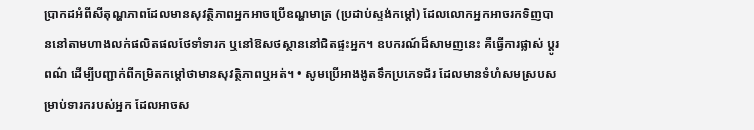ប្រាកដអំពីសីតុណ្ហភាពដែលមានសុវត្ថិភាពអ្នកអាចប្រើឧណ្ហមាត្រ (ប្រដាប់ស្ទង់កម្តៅ) ដែលលោកអ្នកអាចរកទិញបាននៅតាមហាងលក់ផលិតផលថែទាំទារក ឬនៅឱសថស្ថាននៅជិតផ្ទះអ្នក។ ឧបករណ៍ដ៏សាមញនេះ គឺធ្វើការផ្លាស់ ប្តូរពណ៌ ដើម្បីបញ្ជាក់ពីកម្រិតកម្តៅថាមានសុវត្ថិភាពឬអត់។ • សូមប្រើអាងងូតទឹកប្រភេទជ័រ ដែលមានទំហំសមស្របសម្រាប់ទារករបស់អ្នក ដែលអាចស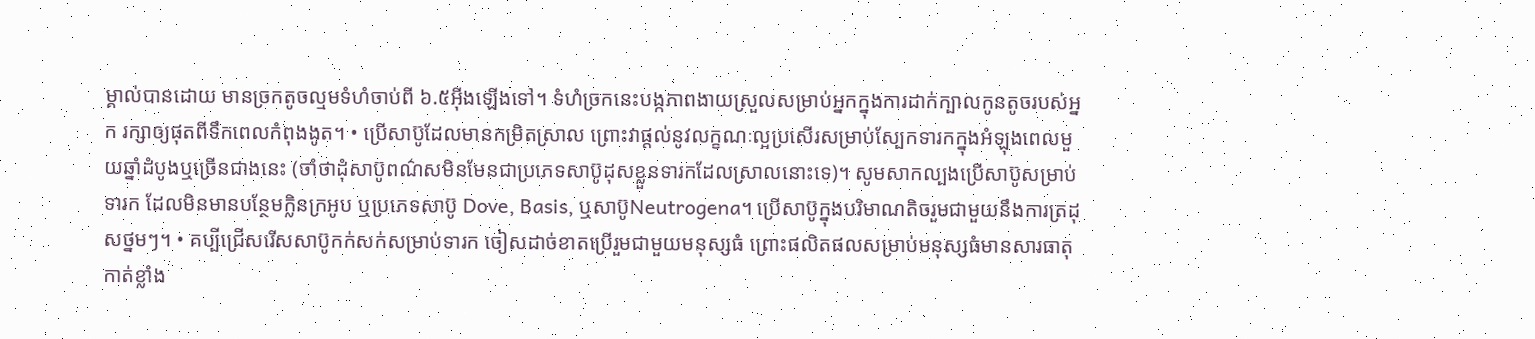ម្គាល់បានដោយ មានច្រកតូចល្មមទំហំចាប់ពី ៦.៥អ៊ីងឡើងទៅ។ ទំហំច្រកនេះបង្កភាពងាយស្រួលសម្រាប់អ្នកក្នុងការដាក់ក្បាលកូនតូចរបស់អ្នក រក្សាឲ្យផុតពីទឹកពេលកំពុងងូត។ • ប្រើសាប៊ូដែលមានកម្រិតស្រាល ព្រោះវាផ្តល់នូវលក្ខណៈល្អប្រសើរសម្រាប់ស្បែកទារកក្នុងអំឡុងពេលមួយឆ្នាំដំបូងឬច្រើនជាងនេះ (ចាំថាដុំសាប៊ូពណ៌សមិនមែនជាប្រភេទសាប៊ូដុសខ្លួនទារកដែលស្រាលនោះទេ)។ សូមសាកល្បងប្រើសាប៊ូសម្រាប់ទារក ដែលមិនមានបន្ថែមក្លិនក្រអូប ឬប្រភេទសាប៊ូ Dove, Basis, ឬសាប៊ូNeutrogena។ ប្រើសាប៊ូក្នុងបរិមាណតិចរួមជាមួយនឹងការត្រដុសថ្នមៗ។ • គប្បីជ្រើសរើសសាប៊ូកក់សក់សម្រាប់ទារក ចៀសដាច់ខាតប្រើរួមជាមួយមនុស្សធំ ព្រោះផលិតផលសម្រាប់មនុស្សធំមានសារធាតុកាត់ខ្លាំង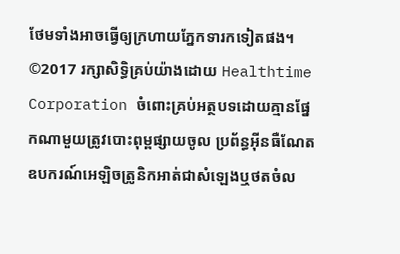ថែមទាំងអាចធ្វើឲ្យក្រហាយភ្នែកទារកទៀតផង។ ©2017 រក្សាសិទ្ធិគ្រប់យ៉ាងដោយ Healthtime Corporation ចំពោះគ្រប់អត្ថបទដោយគ្មានផ្នែកណាមួយត្រូវបោះពុម្ពផ្សាយចូល ប្រព័ន្ធអ៊ីនធឺណែតឧបករណ៍អេឡិចត្រូនិកអាត់ជាសំឡេងឬថតចំល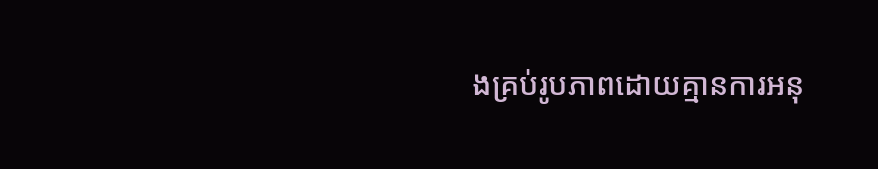ងគ្រប់រូបភាពដោយគ្មានការអនុ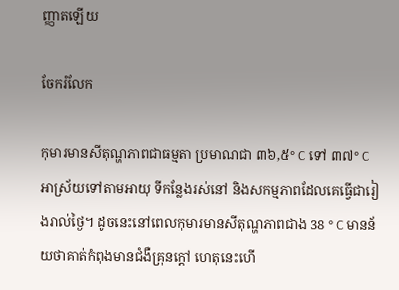ញ្ញាតឡើយ

ចែករំលែក

កុមារមានសីតុណ្ហភាពជាធម្មតា ប្រមាណជា ៣៦,៥° C ទៅ ៣៧° C អាស្រ័យទៅតាមអាយុ ទីកន្លែងរស់នៅ និងសកម្មភាពដែលគេធ្វើជារៀងរាល់ថ្ងៃ។ ដូចនេះនៅពេលកុមារមានសីតុណ្ហភាពជាង 38 ° C មានន័យថាគាត់កំពុងមានជំងឺគ្រុនក្តៅ ហេតុនេះហេី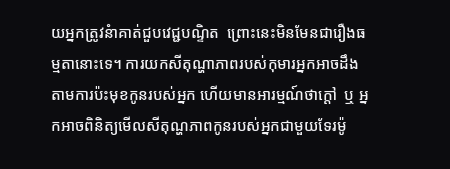យអ្នកត្រូវនំាគាត់ជួបវេជ្ជបណ្ទិត  ព្រោះនេះមិនមែនជារឿងធម្មតានោះទេ។ ការយកសីតុណ្ហាភាពរបស់កុមារអ្នកអាចដឹងតាមការប៉ះមុខកូនរបស់អ្នក ហើយមានអារម្មណ៍ថាក្តៅ  ឬ អ្នកអាចពិនិត្យមើលសីតុណ្ហភាពកូនរបស់អ្នកជាមួយទែរម៉ូ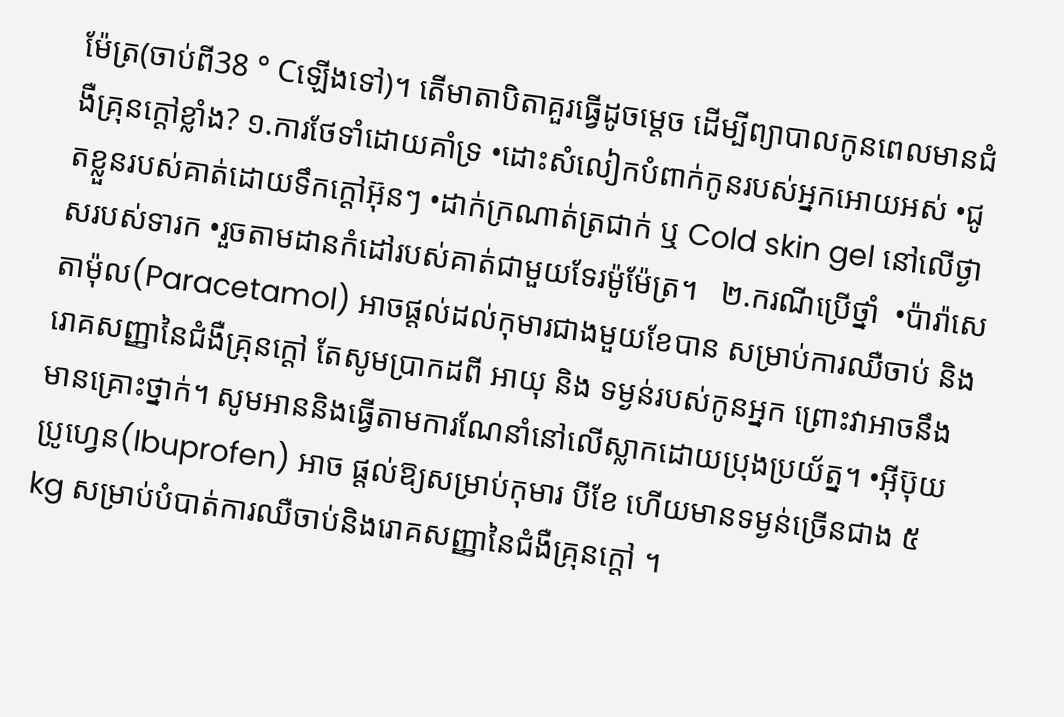ម៉ែត្រ(ចាប់ពី38 ° Cឡើងទៅ)។ តើមាតាបិតាគួរធ្វើដូចម្តេច ដើម្បីព្យាបាលកូនពេលមានជំងឺគ្រុនក្តៅខ្លាំង? ១.ការថែទាំដោយគាំទ្រ •ដោះសំលៀកបំពាក់កូនរបស់អ្នកអោយអស់ •ជូតខ្លួនរបស់គាត់ដោយទឹកក្តៅអ៊ុនៗ •ដាក់ក្រណាត់ត្រជាក់ ឬ Cold skin gel នៅលើថ្ងាសរបស់ទារក •រួចតាមដានកំដៅរបស់គាត់ជាមួយទែរម៉ូម៉ែត្រ។   ២.ករណីប្រើថ្នាំ  •ប៉ារ៉ាសេតាម៉ុល(Paracetamol) អាចផ្តល់ដល់កុមារជាងមួយខែបាន សម្រាប់ការឈឺចាប់ និងរោគសញ្ញានៃជំងឺគ្រុនក្តៅ តែសូមប្រាកដពី អាយុ និង ទម្ងន់របស់កូនអ្នក ព្រោះវាអាចនឹងមានគ្រោះថ្នាក់។ សូមអាននិងធ្វើតាមការណែនាំនៅលើស្លាកដោយប្រុងប្រយ័ត្ន។ •អ៊ីប៊ុយប្រូហ្វេន(Ibuprofen) អាច ផ្តល់ឱ្យសម្រាប់កុមារ បីខែ ហើយមានទម្ងន់ច្រើនជាង ៥ kg សម្រាប់បំបាត់ការឈឺចាប់និងរោគសញ្ញានៃជំងឺគ្រុនក្តៅ ។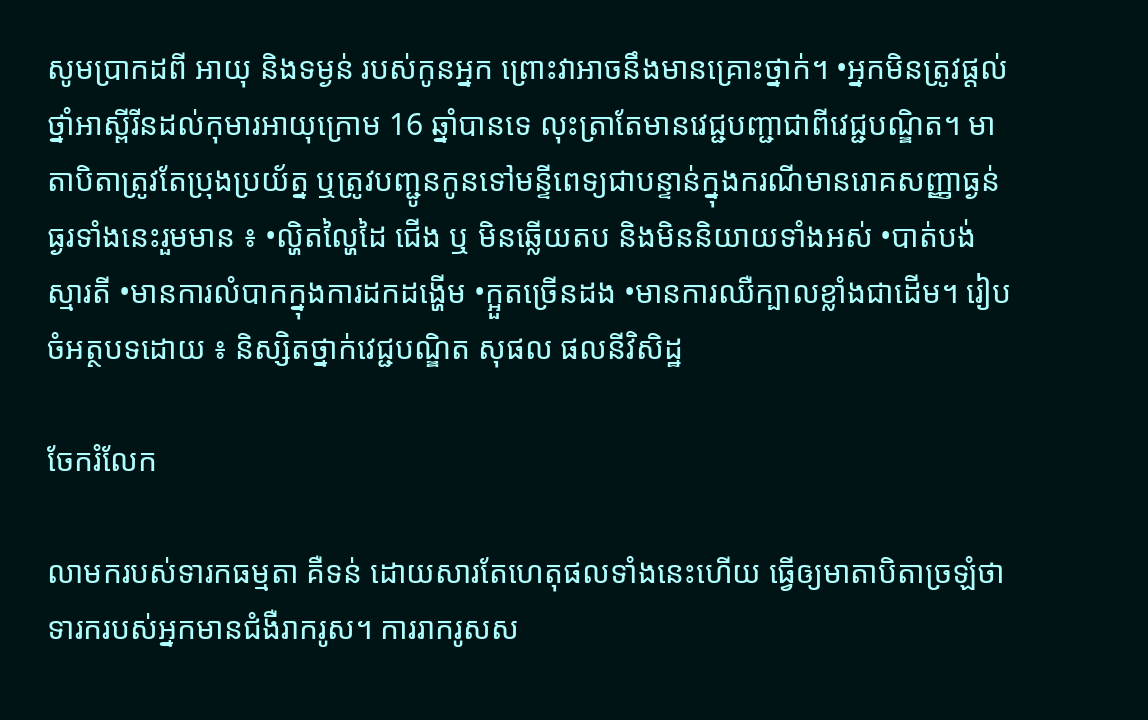សូមប្រាកដពី អាយុ និងទម្ងន់ របស់កូនអ្នក ព្រោះវាអាចនឹងមានគ្រោះថ្នាក់។ •អ្នកមិនត្រូវផ្តល់ថ្នាំអាស្ពីរីនដល់កុមារអាយុក្រោម 16 ឆ្នាំបានទេ លុះត្រាតែមានវេជ្ជបញ្ជាជាពីវេជ្ជបណ្ឌិត។ មាតាបិតាត្រូវតែប្រុងប្រយ័ត្ន ឬត្រូវបញ្ជូនកូនទៅមន្ទីពេទ្យជាបន្ទាន់ក្នុងករណីមានរោគសញ្ញាធ្ងន់ធ្ងរទាំងនេះរួមមាន ៖ •ល្ហិតល្ហៃដៃ ជើង ឬ មិនឆ្លើយតប និងមិននិយាយទាំងអស់ •បាត់បង់ស្មារតី •មានការលំបាកក្នុងការដកដង្ហើម •ក្អួតច្រេីនដង •មានការឈឺក្បាលខ្លាំងជាដើម។ រៀបចំអត្ថបទដោយ ៖ និស្សិតថ្នាក់វេជ្ជបណ្ឌិត សុផល ផលនីវិសិដ្ឋ

ចែករំលែក

លាមករបស់ទារកធម្មតា គឺទន់ ដោយសារតែហេតុផលទាំងនេះហើយ ធ្វើឲ្យមាតាបិតាច្រឡំថាទារករបស់អ្នកមានជំងឺរាករូស។ ការរាករូសស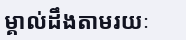ម្គាល់ដឹងតាមរយៈ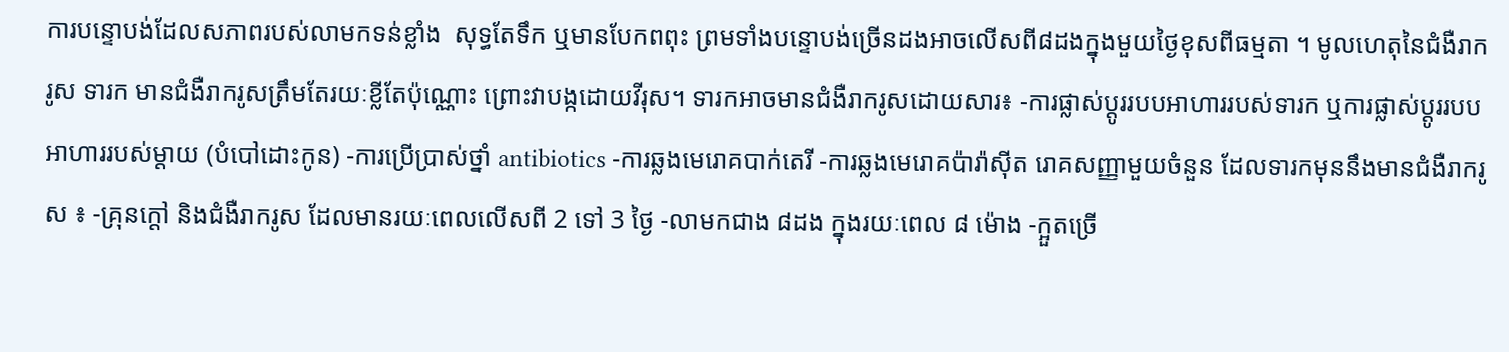ការបន្ទោបង់ដែលសភាពរបស់លាមកទន់ខ្លាំង  សុទ្ធតែទឹក ឬមានបែកពពុះ ព្រមទាំងបន្ទោបង់ច្រើនដងអាចលើសពី៨ដងក្នុងមួយថ្ងៃខុសពីធម្មតា ។ មូលហេតុនៃជំងឺរាករូស ទារក មានជំងឺរាករូសត្រឹមតែរយៈខ្លីតែប៉ុណ្ណោះ ព្រោះវាបង្កដោយវីរុស។ ទារកអាចមានជំងឺរាករូសដោយសារ៖ -ការផ្លាស់ប្តូររបបអាហាររបស់ទារក ឬការផ្លាស់ប្តូររបបអាហាររបស់ម្តាយ (បំបៅដោះកូន) -ការប្រើប្រាស់ថ្នាំ antibiotics -ការឆ្លងមេរោគបាក់តេរី -ការឆ្លងមេរោគប៉ារ៉ាស៊ីត រោគសញ្ញាមួយចំនួន ដែលទារកមុននឹងមានជំងឺរាករូស ៖ -គ្រុនក្តៅ និងជំងឺរាករូស ដែលមានរយៈពេលលើសពី 2 ទៅ 3 ថ្ងៃ -លាមកជាង ៨ដង ក្នុងរយៈពេល ៨ ម៉ោង -ក្អួតច្រើ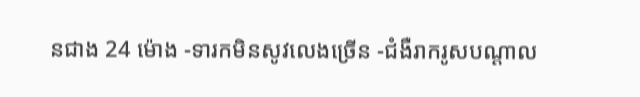នជាង 24 ម៉ោង -ទារកមិនសូវលេងច្រើន -ជំងឺរាករូសបណ្តាល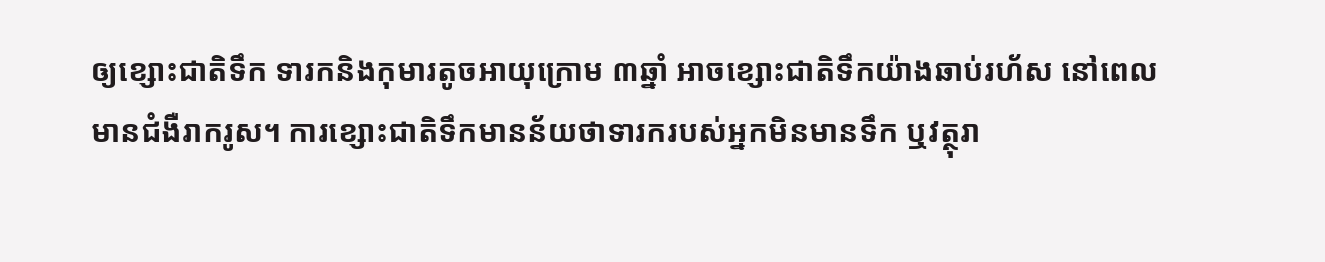ឲ្យខ្សោះជាតិទឹក ទារកនិងកុមារតូចអាយុក្រោម ៣ឆ្នាំ អាចខ្សោះជាតិទឹកយ៉ាងឆាប់រហ័ស នៅពេលមានជំងឺរាករូស។ ការខ្សោះជាតិទឹកមានន័យថាទារករបស់អ្នកមិនមានទឹក ឬវត្ថុរា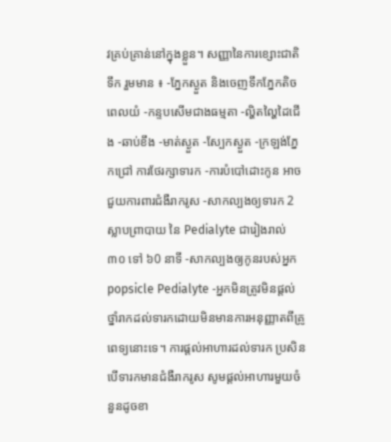វគ្រប់គ្រាន់នៅក្នុងខ្លួន។ សញ្ញានៃការខ្សោះជាតិទឹក រួមមាន ៖ -ភ្នែកស្ងួត និងចេញទឹកភ្នែកតិចពេលយំ -កន្ទបសើមជាងធម្មតា -ល្ហិតល្ហៃដៃជើង -ឆាប់ខឹង -មាត់ស្ងួត -ស្បែកស្ងួត -ក្រឡង់ភ្នែកជ្រៅ ការថែរក្សាទារក -ការបំបៅដោះកូន អាចជួយការពារជំងឺរាករូស -សាកល្បងឲ្យទារក 2 ស្លាបព្រាបាយ នៃ Pedialyte ជារៀងរាល់ ៣០ ទៅ ៦0 នាទី -សាកល្បងឲ្យកូនរបស់អ្នក popsicle Pedialyte -អ្នកមិនត្រូវមិនផ្តល់ថ្នាំរាកដល់ទារកដោយមិនមានការអនុញ្ញាតពីគ្រូពេទ្យនោះទេ។ ការផ្តល់អាហារដល់ទារក ប្រសិនបើទារកមានជំងឺរាករូស សូមផ្តល់អាហារមួយចំនួនដូចខា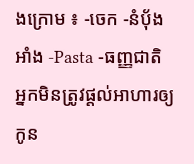ងក្រោម ៖ -ចេក -នំបុ័ងអាំង -Pasta -ធញ្ញជាតិ អ្នកមិនត្រូវផ្តល់អាហារឲ្យកូន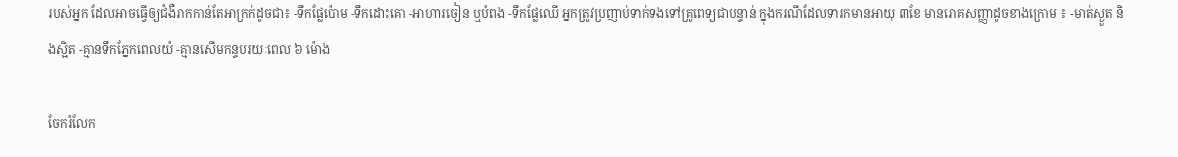របស់អ្នក ដែលអាចធ្វើឲ្យជំងឺរាកកាន់តែអាក្រក់ដូចជា៖ -ទឹកផ្លែប៉ោម -ទឹកដោះគោ -អាហារចៀន ឬបំពង -ទឹកផ្លែឈើ អ្នកត្រូវប្រញាប់ទាក់ទងទៅគ្រូពេទ្យជាបន្ទាន់ ក្នុងករណីដែលទារកមានអាយុ ៣ខែ មានរោគសញ្ញាដូចខាងក្រោម ៖ -មាត់ស្ងួត និងស្អិត -គ្មានទឹកភ្នែកពេលយំ -គ្មានសើមកន្ទបរយៈពេល ៦ ម៉ោង

ចែករំលែក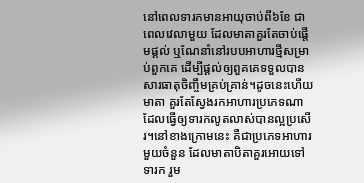នៅពេលទារកមានអាយុចាប់ពី៦ខែ ជាពេលវេលាមួយ ដែលមាតាគួរតែចាប់ផ្តើមផ្តល់ ឬណែនាំនៅរបបអាហារថ្មីសម្រាប់ពួកគេ ដើម្បីផ្តល់ឲ្យពួគគេទទួលបានសារធាតុចិញ្ចឹមគ្រប់គ្រាន់។ដូចនេះហើយ មាតា គួរតែស្វែងរកអាហារប្រភេទណាដែលធ្វើឲ្យទារកលូតលាស់បានល្អប្រសើរ។នៅខាងក្រោមនេះ គឺជាប្រភេទអាហារមួយចំនួន ដែលមាតាបិតាគួរអោយទៅទារក រួម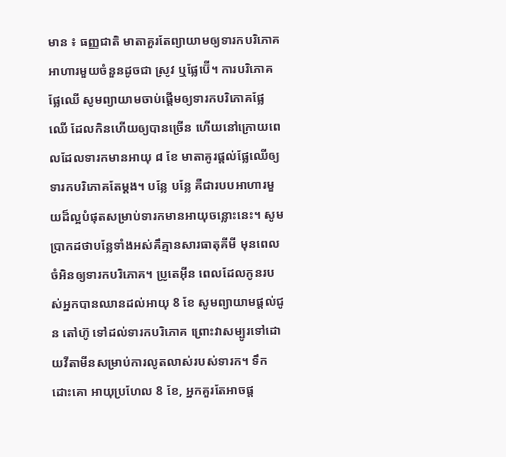មាន ៖ ធញ្ញជាតិ មាតាគួរតែព្យាយាមឲ្យទារកបរិភោគអាហារមួយចំនួនដូចជា ស្រូវ ឬផ្លែប៊ើ។ ការបរិភោគផ្លែឈើ សូមព្យាយាមចាប់ផ្តើមឲ្យទារកបរិភោគផ្លែឈើ ដែលកិនហើយឲ្យបានច្រើន ហើយនៅក្រោយពេលដែលទារកមានអាយុ ៨ ខែ មាតាគូរផ្តល់ផ្លែឈើឲ្យទារកបរិភោគតែម្តង។ បន្លែ បន្លែ គឺជារបបអាហារមួយដ៏ល្អបំផុតសម្រាប់ទារកមានអាយុចន្លោះនេះ។ សូមប្រាកដថាបន្លែទាំងអស់គឹគ្មានសារធាតុគីមី មុនពេលចំអិនឲ្យទារកបរិភោគ។ ប្រូតេអ៊ីន ពេលដែលកូនរបស់អ្នកបានឈានដល់អាយុ 8 ខែ សូមព្យាយាមផ្តល់ជូន តៅហ៊ូ ទៅដល់ទារកបរិភោគ ព្រោះវាសម្បូរទៅដោយវីតាមីនសម្រាប់ការលូតលាស់របស់ទារក។ ទឹកដោះគោ អាយុប្រហែល 8 ខែ, អ្នកគួរតែអាចផ្ត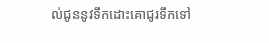ល់ជូននូវទឹកដោះគោជូរទឹកទៅ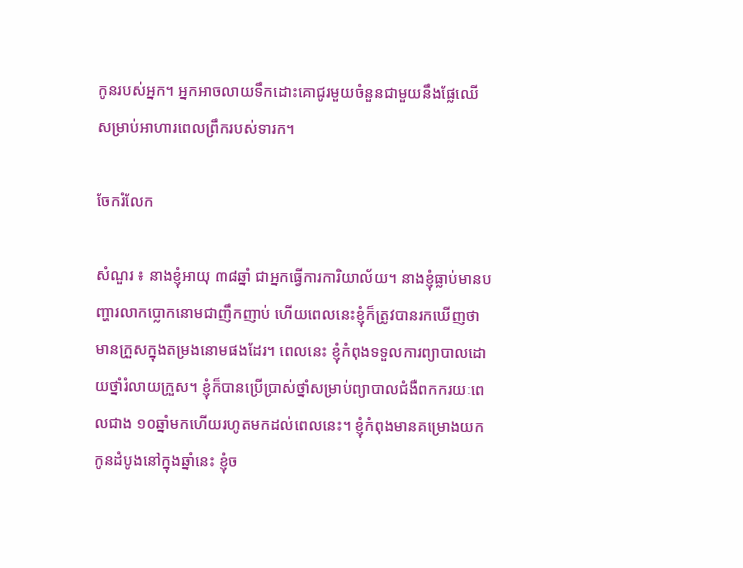កូនរបស់អ្នក។ អ្នកអាចលាយទឹកដោះគោជូរមួយចំនួនជាមួយនឹងផ្លែឈើ សម្រាប់អាហារពេលព្រឹករបស់ទារក។

ចែករំលែក

សំណួរ ៖ នាងខ្ញុំអាយុ ៣៨ឆ្នាំ ជាអ្នកធ្វើការការិយាល័យ។ នាងខ្ញុំធ្លាប់មានបញ្ហារលាកប្លោកនោមជាញឹកញាប់ ហើយពេលនេះខ្ញុំក៏ត្រូវបានរកឃើញថា មានក្រួសក្នុងតម្រងនោមផងដែរ។ ពេលនេះ ខ្ញុំកំពុងទទួលការព្យាបាលដោយថ្នាំរំលាយក្រួស។ ខ្ញុំក៏បានប្រើប្រាស់ថ្នាំសម្រាប់ព្យាបាលជំងឺពកករយៈពេលជាង ១០ឆ្នាំមកហើយរហូតមកដល់ពេលនេះ។ ខ្ញុំកំពុងមានគម្រោងយកកូនដំបូងនៅក្នុងឆ្នាំនេះ ខ្ញុំច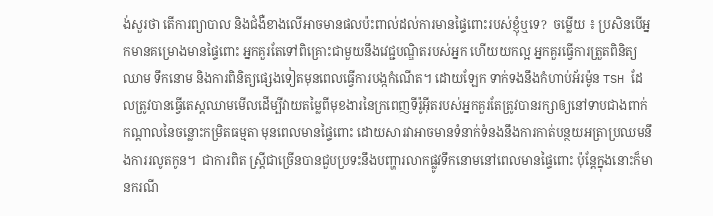ង់សួរថា តើការព្យាបាល និងជំងឺខាងលើអាចមានផលប៉ះពាល់ដល់ការមានផ្ទៃពោះរបស់ខ្ញុំឬទេ?  ចម្លើយ ៖ ប្រសិនបើអ្នកមានគម្រោងមានផ្ទៃពោះ អ្នកគួរតែទៅពិគ្រោះជាមួយនឹងវេជ្ជបណ្ឌិតរបស់អ្នក ហើយយកល្អ អ្នកគួរធ្វើការត្រួតពិនិត្យឈាម ទឹកនោម និងការពិនិត្យផ្សេងទៀតមុនពេលធ្វើការបង្កកំណើត។ ដោយឡែក ទាក់ទងនឹងកំហាប់អ័រម៉ូន TSH ដែលត្រូវបានធ្វើតេស្តឈាមមើលដើម្បីវាយតម្លៃពីមុខងារនៃក្រពេញទីរ៉ូអ៊ីតរបស់អ្នកគួរតែត្រូវបានរក្សាឲ្យនៅទាបជាងពាក់កណ្តាលនៃចន្លោះកម្រិតធម្មតា មុនពេលមានផ្ទៃពោះ ដោយសារវាអាចមានទំនាក់ទំនងនឹងការកាត់បន្ថយអត្រាប្រឈមនឹងការរលូតកូន។  ជាការពិត ស្ត្រីជាច្រើនបានជួបប្រទះនឹងបញ្ហារលាកផ្លូវទឹកនោមនៅពេលមានផ្ទៃពោះ ប៉ុន្តែក្នុងនោះក៏មានករណី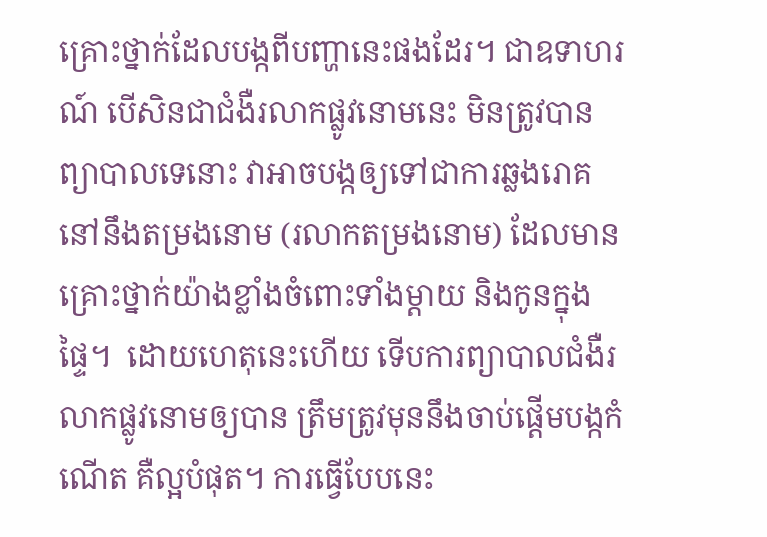គ្រោះថ្នាក់ដែលបង្កពីបញ្ហានេះផងដែរ។ ជាឧទាហរណ៍ បើសិនជាជំងឺរលាកផ្លូវនោមនេះ មិនត្រូវបានព្យាបាលទេនោះ វាអាចបង្កឲ្យទៅជាការឆ្លងរោគនៅនឹងតម្រងនោម (រលាកតម្រងនោម) ដែលមានគ្រោះថ្នាក់យ៉ាងខ្លាំងចំពោះទាំងម្តាយ និងកូនក្នុងផ្ទៃ។  ដោយហេតុនេះហើយ ទើបការព្យាបាលជំងឺរលាកផ្លូវនោមឲ្យបាន ត្រឹមត្រូវមុននឹងចាប់ផ្តើមបង្កកំណើត គឺល្អបំផុត។ ការធ្វើបែបនេះ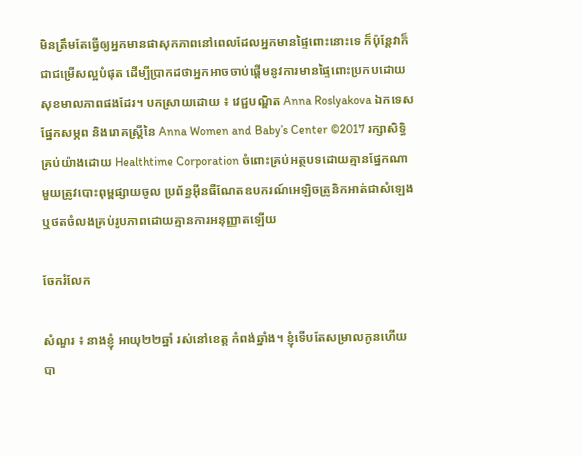មិនត្រឹមតែធ្វើឲ្យអ្នកមានផាសុកភាពនៅពេលដែលអ្នកមានផ្ទៃពោះនោះទេ ក៏ប៉ុន្តែវាក៏ជាជម្រើសល្អបំផុត ដើម្បីប្រាកដថាអ្នកអាចចាប់ផ្តើមនូវការមានផ្ទៃពោះប្រកបដោយសុខមាលភាពផងដែរ។ បកស្រាយដោយ ៖ វេជ្ជបណ្ឌិត Anna Roslyakova ឯកទេសផ្នែកសម្ភព និងរោគស្ត្រីនៃ Anna Women and Baby’s Center ©2017 រក្សាសិទ្ធិគ្រប់យ៉ាងដោយ Healthtime Corporation ចំពោះគ្រប់អត្ថបទដោយគ្មានផ្នែកណាមួយត្រូវបោះពុម្ពផ្សាយចូល ប្រព័ន្ធអ៊ីនធឺណែតឧបករណ៍អេឡិចត្រូនិកអាត់ជាសំឡេងឬថតចំលងគ្រប់រូបភាពដោយគ្មានការអនុញ្ញាតឡើយ

ចែករំលែក

សំណួរ ៖ នាងខ្ញុំ អាយុ២២ឆ្នាំ រស់នៅខេត្ត កំពង់ឆ្នាំង។ ខ្ញុំទើបតែសម្រាលកូនហើយបា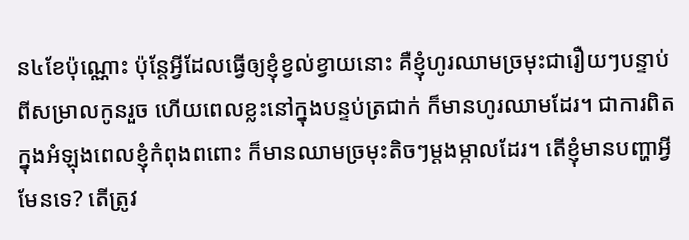ន៤ខែប៉ុណ្ណោះ ប៉ុន្តែអ្វីដែលធ្វើឲ្យខ្ញុំខ្វល់ខ្វាយនោះ គឺខ្ញុំហូរឈាមច្រមុះជារឿយៗបន្ទាប់ពីសម្រាលកូនរួច ហើយពេលខ្លះនៅក្នុងបន្ទប់ត្រជាក់ ក៏មានហូរឈាមដែរ។ ជាការពិត ក្នុងអំឡុងពេលខ្ញុំកំពុងពពោះ ក៏មានឈាមច្រមុះតិចៗម្តងម្កាលដែរ។ តើខ្ញុំមានបញ្ហាអ្វីមែនទេ? តើត្រូវ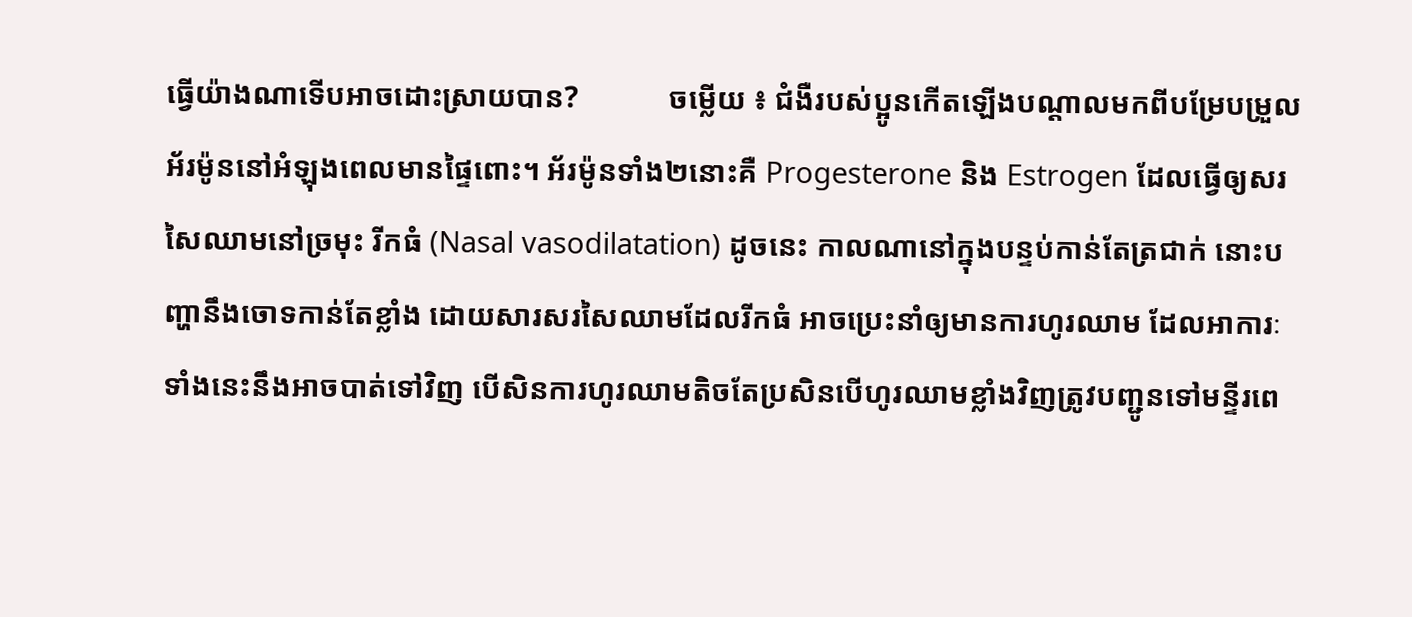ធ្វើយ៉ាងណាទើបអាចដោះស្រាយបាន?            ចម្លើយ ៖ ជំងឺរបស់ប្អូនកើតឡើងបណ្តាលមកពីបម្រែបម្រួលអ័រម៉ូននៅអំឡុងពេលមានផ្ទៃពោះ។ អ័រម៉ូនទាំង២នោះគឺ Progesterone និង Estrogen ដែលធ្វើឲ្យសរសៃឈាមនៅច្រមុះ រីកធំ (Nasal vasodilatation) ដូចនេះ កាលណានៅក្នុងបន្ទប់កាន់តែត្រជាក់ នោះបញ្ហានឹងចោទកាន់តែខ្លាំង ដោយសារសរសៃឈាមដែលរីកធំ អាចប្រេះនាំឲ្យមានការហូរឈាម ដែលអាការៈទាំងនេះនឹងអាចបាត់ទៅវិញ បើសិនការហូរឈាមតិចតែប្រសិនបើហូរឈាមខ្លាំងវិញត្រូវបញ្ជូនទៅមន្ទីរពេ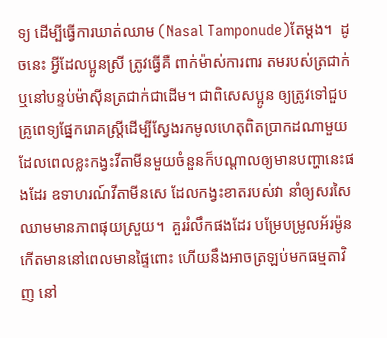ទ្យ ដើម្បីធ្វើការឃាត់ឈាម (Nasal Tamponude)តែម្តង។  ដូចនេះ អ្វីដែលប្អូនស្រី ត្រូវធ្វើគឺ ពាក់ម៉ាស់ការពារ តមរបស់ត្រជាក់ឬនៅបន្ទប់ម៉ាស៊ីនត្រជាក់ជាដើម។ ជាពិសេសប្អូន ឲ្យត្រូវទៅជួបគ្រូពេទ្យផ្នែករោគស្រ្តីដើម្បីស្វែងរកមូលហេតុពិតប្រាកដណាមួយ ដែលពេលខ្លះកង្វះវីតាមីនមួយចំនួនក៏បណ្តាលឲ្យមានបញ្ហានេះផងដែរ ឧទាហរណ៍វីតាមីនសេ ដែលកង្វះខាតរបស់វា នាំឲ្យសរសៃឈាមមានភាពផុយស្រួយ។  គួររំលឹកផងដែរ បម្រែបម្រូលអ័រម៉ូនកើតមាននៅពេលមានផ្ទៃពោះ ហើយនឹងអាចត្រឡប់មកធម្មតាវិញ នៅ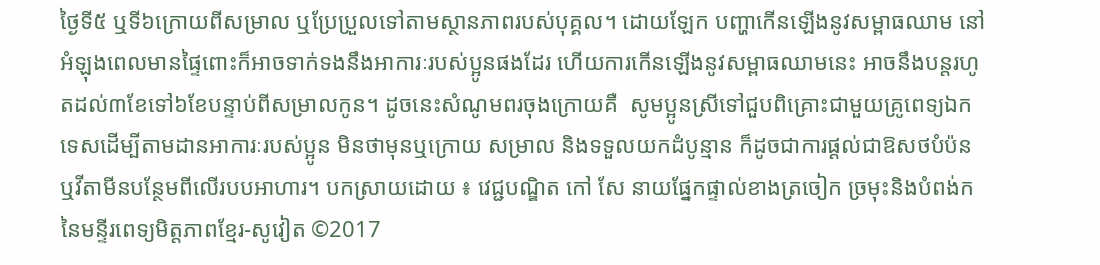ថ្ងៃទី៥ ឬទី៦ក្រោយពីសម្រាល ឬប្រែប្រួលទៅតាមស្ថានភាពរបស់បុគ្គល។ ដោយឡែក បញ្ហាកើនឡើងនូវសម្ពាធឈាម នៅអំឡុងពេលមានផ្ទៃពោះក៏អាចទាក់ទងនឹងអាការៈរបស់ប្អូនផងដែរ ហើយការកើនឡើងនូវសម្ពាធឈាមនេះ អាចនឹងបន្តរហូតដល់៣ខែទៅ៦ខែបន្ទាប់ពីសម្រាលកូន។ ដូចនេះសំណូមពរចុងក្រោយគឺ  សូមប្អូនស្រីទៅជួបពិគ្រោះជាមួយគ្រូពេទ្យឯកទេសដើម្បីតាមដានអាការៈរបស់ប្អូន មិនថាមុនឬក្រោយ សម្រាល និងទទួលយកដំបូន្មាន ក៏ដូចជាការផ្តល់ជាឱសថបំប៉ន ឬវីតាមីនបន្ថែមពីលើរបបអាហារ។ បកស្រាយដោយ ៖ វេជ្ជបណ្ឌិត កៅ សែ នាយផ្នែកផ្ទាល់ខាងត្រចៀក ច្រមុះនិងបំពង់កនៃមន្ទីរពេទ្យមិត្តភាពខ្មែរ-សូវៀត ©2017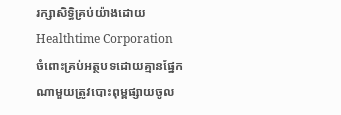រក្សាសិទ្ធិគ្រប់យ៉ាងដោយ Healthtime Corporation ចំពោះគ្រប់អត្ថបទដោយគ្មានផ្នែកណាមួយត្រូវបោះពុម្ពផ្សាយចូល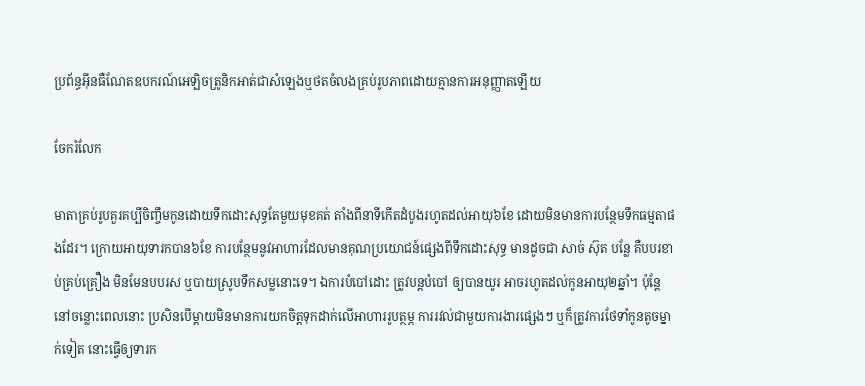ប្រព័ន្ធអ៊ីនធឺណែតឧបករណ៍អេឡិចត្រូនិកអាត់ជាសំឡេងឬថតចំលងគ្រប់រូបភាពដោយគ្មានការអនុញ្ញាតឡើយ

ចែករំលែក

មាតាគ្រប់រូបគួរគប្បីចិញ្ចឹមកូនដោយទឹកដោះសុទ្ធតែមួយមុខគត់ តាំងពីនាទីកើតដំបូងរហូតដល់អាយុ៦ខែ ដោយមិនមានការបន្ថែមទឹកធម្មតាផងដែរ។ ក្រោយអាយុទារកបាន៦ខែ ការបន្ថែមនូវអាហារដែលមានគុណប្រយោជន៍ផ្សេងពីទឹកដោះសុទ្ធ មានដូចជា សាច់ ស៊ុត បន្លែ គឺបបរខាប់គ្រប់គ្រឿង មិនមែនបបរស ឬបាយស្រូបទឹកសម្លនោះទេ។ ឯការបំបៅដោះ ត្រូវបន្តបំបៅ ឲ្យបានយូរ អាចរហូតដល់កូនអាយុ២ឆ្នាំ។ ប៉ុន្តែនៅចន្លោះពេលនោះ ប្រសិនបើម្តាយមិនមានការយកចិត្តទុកដាក់លើអាហាររូបត្ថម្ភ ការរវល់ជាមួយការងារផ្សេងៗ ឬក៏ត្រូវការថែទាំកូនតូចម្នាក់ទៀត នោះធ្វើឲ្យទារក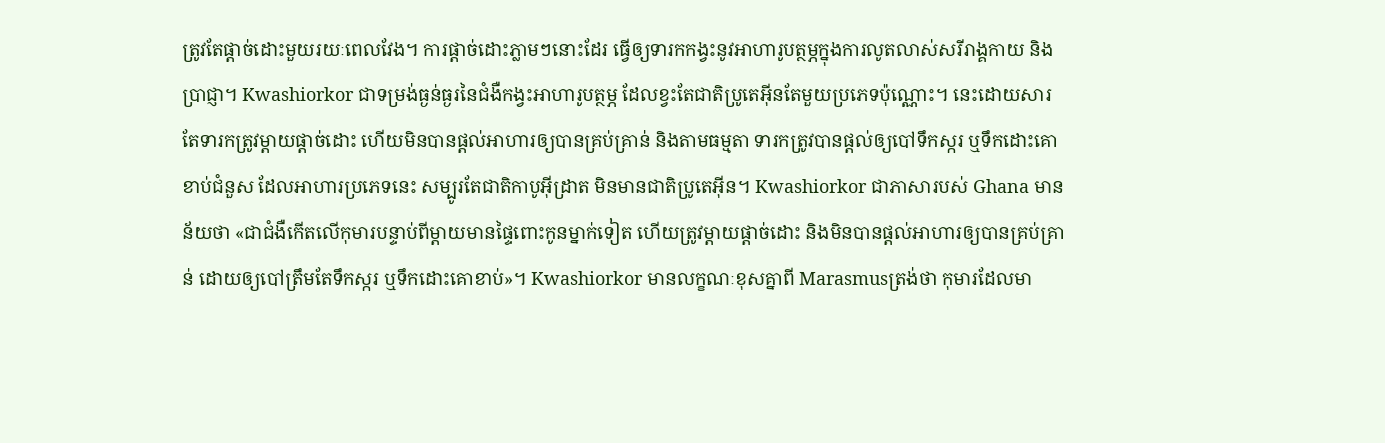ត្រូវតែផ្តាច់ដោះមួយរយៈពេលវែង។ ការផ្តាច់ដោះភ្លាមៗនោះដែរ ធ្វើឲ្យទារកកង្វះនូវអាហារូបត្ថម្ភក្នុងការលូតលាស់សរីរាង្គកាយ និងប្រាជ្ញា។ Kwashiorkor ជាទម្រង់ធ្ងន់ធ្ងរនៃជំងឺកង្វះអាហារូបត្ថម្ភ ដែលខ្វះតែជាតិប្រូតេអ៊ីនតែមួយប្រភេទប៉ុណ្ណោះ។ នេះដោយសារតែទារកត្រូវម្តាយផ្តាច់ដោះ ហើយមិនបានផ្តល់អាហារឲ្យបានគ្រប់គ្រាន់ និងតាមធម្មតា ទារកត្រូវបានផ្តល់ឲ្យបៅទឹកស្ករ ឬទឹកដោះគោខាប់ជំនួស ដែលអាហារប្រភេទនេះ សម្បូរតែជាតិកាបូអ៊ីដ្រាត មិនមានជាតិប្រូតេអ៊ីន។ Kwashiorkor ជាភាសារបស់ Ghana មានន័យថា «ជាជំងឺកើតលើកុមារបន្ទាប់ពីម្តាយមានផ្ទៃពោះកូនម្នាក់ទៀត ហើយត្រូវម្តាយផ្តាច់ដោះ និងមិនបានផ្តល់អាហារឲ្យបានគ្រប់គ្រាន់ ដោយឲ្យបៅត្រឹមតែទឹកស្ករ ឬទឹកដោះគោខាប់»។ Kwashiorkor មានលក្ខណៈខុសគ្នាពី Marasmusត្រង់ថា កុមារដែលមា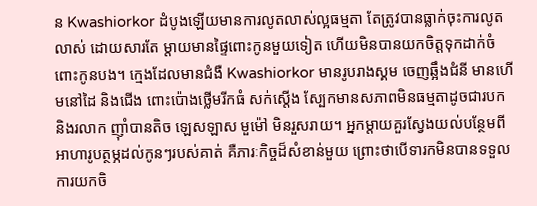ន Kwashiorkor ដំបូងឡើយមានការលូតលាស់ល្អធម្មតា តែត្រូវបានធ្លាក់ចុះការលូតលាស់ ដោយសារតែ ម្តាយមានផ្ទៃពោះកូនមួយទៀត ហើយមិនបានយកចិត្តទុកដាក់ចំពោះកូនបង។ ក្មេងដែលមានជំងឺ Kwashiorkor មានរូបរាងស្គម ចេញឆ្អឹងជំនី មានហើមនៅដៃ និងជើង ពោះប៉ោងថ្លើមរីកធំ សក់ស្តើង ស្បែកមានសភាពមិនធម្មតាដូចជារបក និងរលាក ញ៉ាំបានតិច ឡេសឡាស មួម៉ៅ មិនរួសរាយ។ អ្នកម្តាយគួរស្វែងយល់បន្ថែមពីអាហារូបត្ថម្ភដល់កូនៗរបស់គាត់ គឺភារៈកិច្ចដ៏សំខាន់មួយ ព្រោះថាបើទារកមិនបានទទួលការយកចិ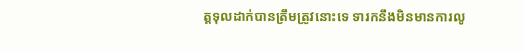ត្តទុលដាក់បានត្រឹមត្រូវនោះទេ ទារកនឹងមិនមានការលូ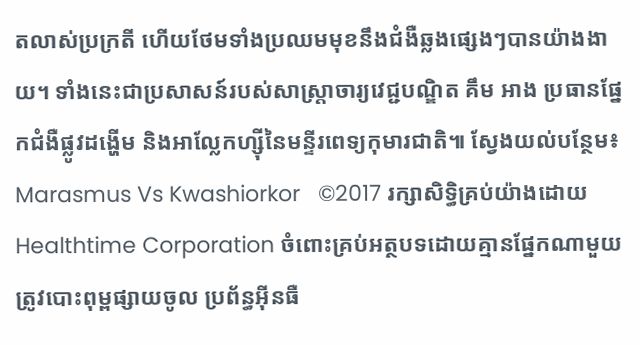តលាស់ប្រក្រតី ហើយថែមទាំងប្រឈមមុខនឹងជំងឺឆ្លងផ្សេងៗបានយ៉ាងងាយ។ ទាំងនេះជាប្រសាសន៍របស់សាស្ត្រាចារ្យវេជ្ជបណ្ឌិត គឹម អាង ប្រធានផ្នែកជំងឺផ្លូវដង្ហើម និងអាល្លែកហ្ស៊ីនៃមន្ទីរពេទ្យកុមារជាតិ៕ ស្វែងយល់បន្ថែម៖  Marasmus Vs Kwashiorkor   ©2017 រក្សាសិទ្ធិគ្រប់យ៉ាងដោយ Healthtime Corporation ចំពោះគ្រប់អត្ថបទដោយគ្មានផ្នែកណាមួយត្រូវបោះពុម្ពផ្សាយចូល ប្រព័ន្ធអ៊ីនធឺ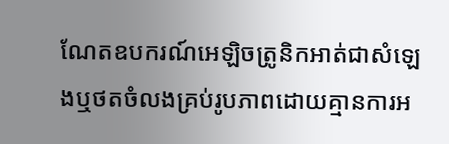ណែតឧបករណ៍អេឡិចត្រូនិកអាត់ជាសំឡេងឬថតចំលងគ្រប់រូបភាពដោយគ្មានការអ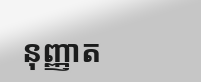នុញ្ញាត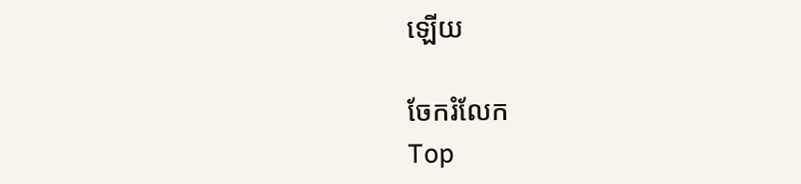ឡើយ

ចែករំលែក
Top